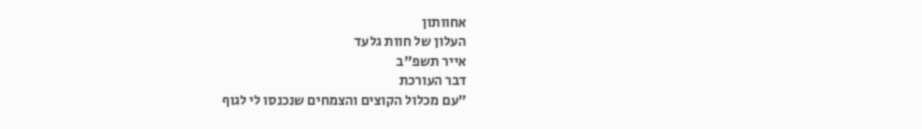אחוותון
העלון של חוות גלעד
אייר תשפ"ב
דבר העורכת
"עם מכלול הקוצים והצמחים שנכנסו לי לגוף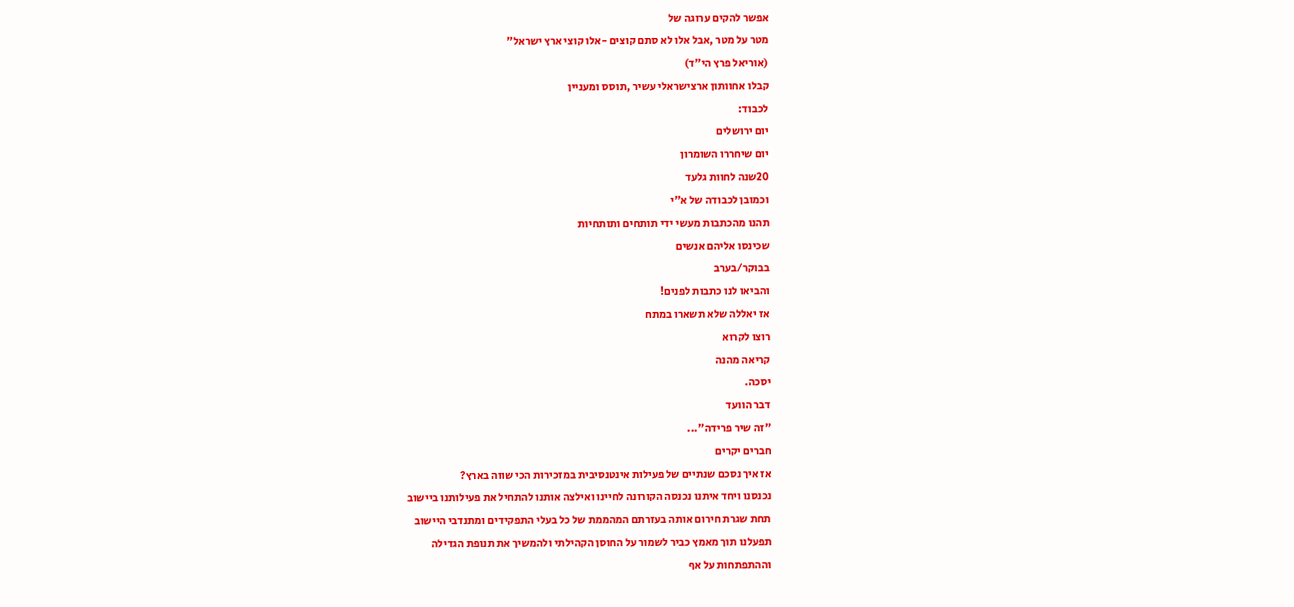אפשר להקים ערוגה של
מטר על מטר ,אבל אלו לא סתם קוצים -אלו קוצי ארץ ישראל"
(אוריאל פרץ הי"ד)
קבלו אחוותון ארצישראלי עשיר ,תוסס ומעניין
לכבוד:
יום ירושלים
יום שיחררו השומרון
20שנה לחוות גלעד
וכמובן לכבודה של א"י
תהנו מהכתבות מעשי ידי תותחים ותותחיות
שכינסו אליהם אנשים
בבוקר/בערב
והביאו לנו כתבות לפנים!
אז יאללה שלא תשארו במתח
רוצו לקרוא
קריאה מהנה
יסכה.
דבר הוועד
"זה שיר פרידה"...
חברים יקרים
אז איך נסכם שנתיים של פעילות אינטנסיבית במזכירות הכי שווה בארץ?
נכנסנו ויחד איתנו נכנסה הקורונה לחיינו ואילצה אותנו להתחיל את פעילותנו ביישוב
תחת שגרת חירום אותה בעזרתם המהממת של כל בעלי התפקידים ומתנדבי היישוב
תפעלנו תוך מאמץ כביר לשמור על החוסן הקהילתי ולהמשיך את תנופת הגדילה
וההתפתחות על אף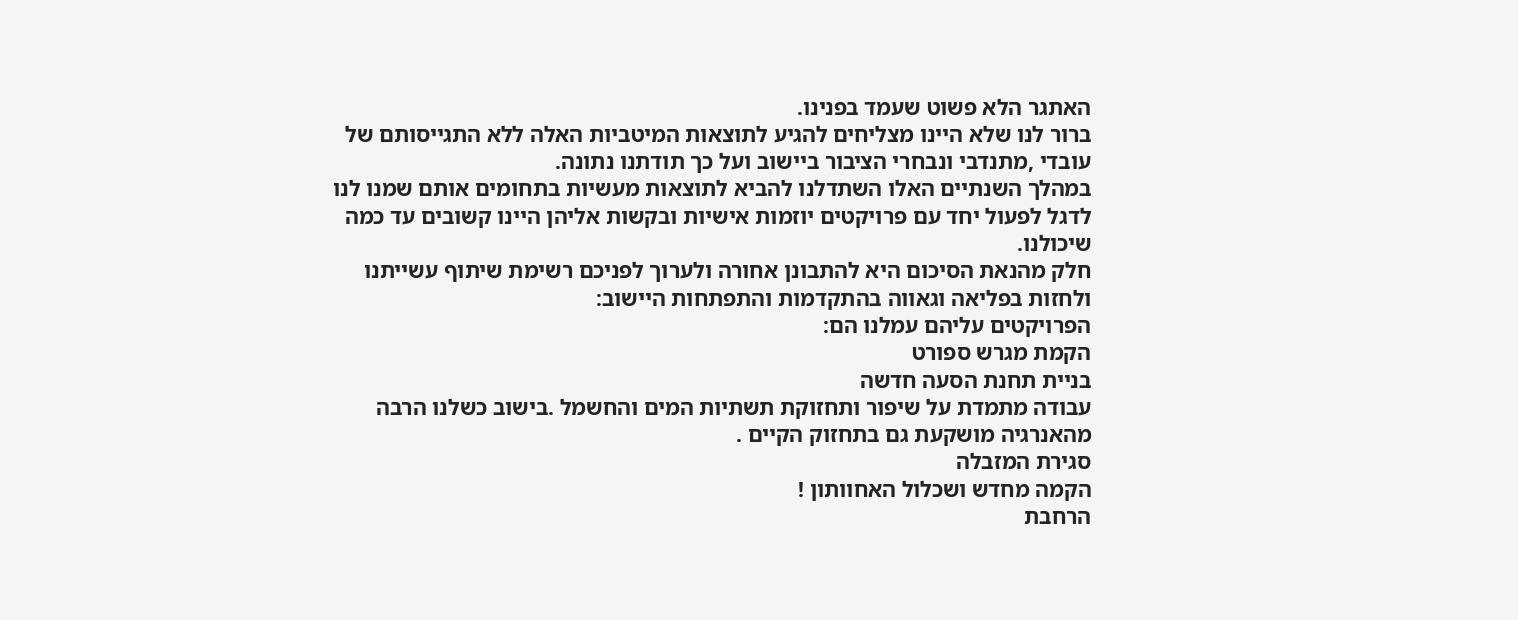האתגר הלא פשוט שעמד בפנינו.
ברור לנו שלא היינו מצליחים להגיע לתוצאות המיטביות האלה ללא התגייסותם של
עובדי ,מתנדבי ונבחרי הציבור ביישוב ועל כך תודתנו נתונה.
במהלך השנתיים האלו השתדלנו להביא לתוצאות מעשיות בתחומים אותם שמנו לנו
לדגל לפעול יחד עם פרויקטים יוזמות אישיות ובקשות אליהן היינו קשובים עד כמה
שיכולנו.
חלק מהנאת הסיכום היא להתבונן אחורה ולערוך לפניכם רשימת שיתוף עשייתנו
ולחזות בפליאה וגאווה בהתקדמות והתפתחות היישוב:
הפרויקטים עליהם עמלנו הם:
הקמת מגרש ספורט
בניית תחנת הסעה חדשה
עבודה מתמדת על שיפור ותחזוקת תשתיות המים והחשמל .בישוב כשלנו הרבה
מהאנרגיה מושקעת גם בתחזוק הקיים .
סגירת המזבלה
הקמה מחדש ושכלול האחוותון !
הרחבת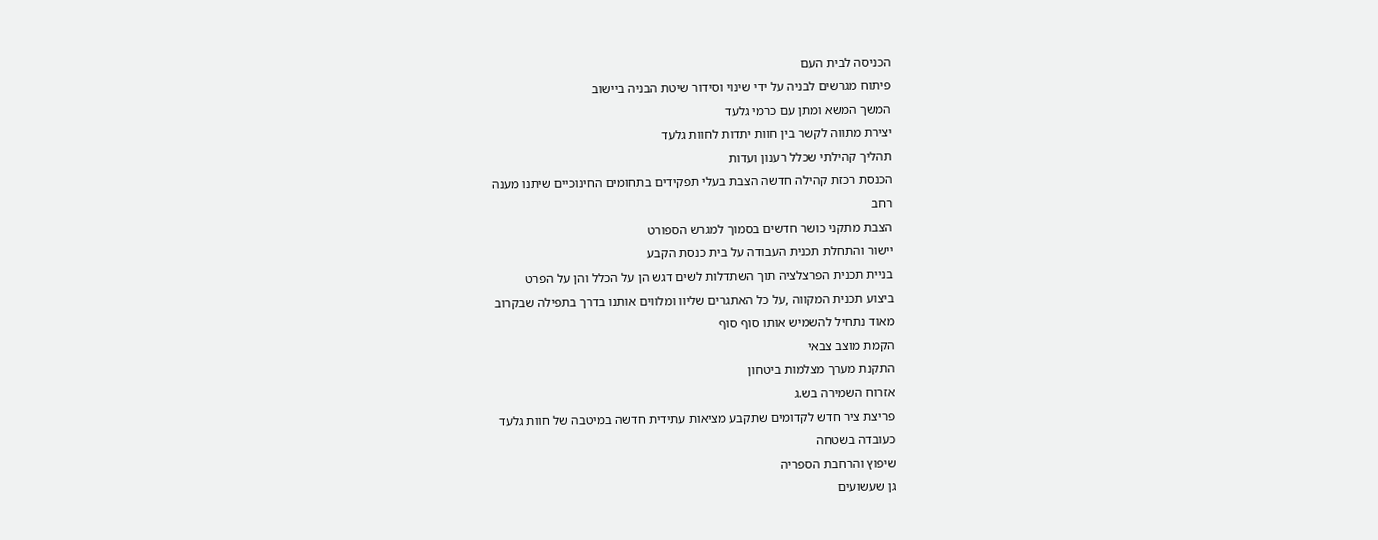הכניסה לבית העם
פיתוח מגרשים לבניה על ידי שינוי וסידור שיטת הבניה ביישוב
המשך המשא ומתן עם כרמי גלעד
יצירת מתווה לקשר בין חוות יתדות לחוות גלעד
תהליך קהילתי שכלל רענון ועדות
הכנסת רכזת קהילה חדשה הצבת בעלי תפקידים בתחומים החינוכיים שיתנו מענה
רחב
הצבת מתקני כושר חדשים בסמוך למגרש הספורט
יישור והתחלת תכנית העבודה על בית כנסת הקבע
בניית תכנית הפרצלציה תוך השתדלות לשים דגש הן על הכלל והן על הפרט
ביצוע תכנית המקווה ,על כל האתגרים שליוו ומלווים אותנו בדרך בתפילה שבקרוב
מאוד נתחיל להשמיש אותו סוף סוף
הקמת מוצב צבאי
התקנת מערך מצלמות ביטחון
אזרוח השמירה בש.ג
פריצת ציר חדש לקדומים שתקבע מציאות עתידית חדשה במיטבה של חוות גלעד
כעובדה בשטחה
שיפוץ והרחבת הספריה
גן שעשועים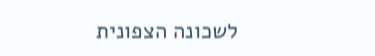לשכונה הצפונית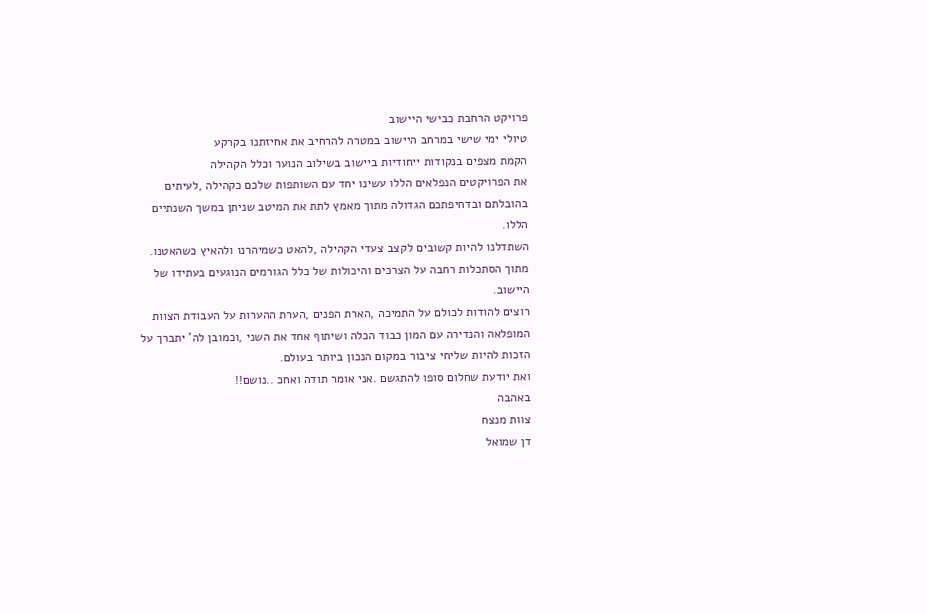פרויקט הרחבת כבישי היישוב
טיולי ימי שישי במרחב היישוב במטרה להרחיב את אחיזתנו בקרקע
הקמת מצפים בנקודות ייחודיות ביישוב בשילוב הנוער וכלל הקהילה
את הפרויקטים הנפלאים הללו עשינו יחד עם השותפות שלכם כקהילה ,לעיתים
בהובלתם ובדחיפתכם הגדולה מתוך מאמץ לתת את המיטב שניתן במשך השנתיים
הללו.
השתדלנו להיות קשובים לקצב צעדי הקהילה ,להאט כשמיהרנו ולהאיץ כשהאטנו.
מתוך הסתכלות רחבה על הצרכים והיכולות של כלל הגורמים הנוגעים בעתידו של
היישוב.
רוצים להודות לכולם על התמיכה ,הארת הפנים ,הערת ההערות על העבודת הצוות
המופלאה והנדירה עם המון כבוד הכלה ושיתוף אחד את השני ,וכמובן לה' יתברך על
הזכות להיות שליחי ציבור במקום הנכון ביותר בעולם.
ואת יודעת שחלום סופו להתגשם .אני אומר תודה ואחכ ..נושם!!
באהבה
צוות מנצח
דן שמואל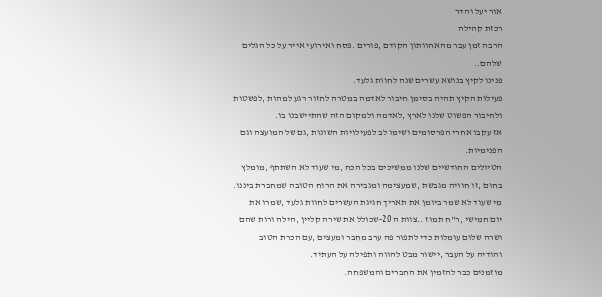אור יעל והדר
רכזת קהילה
הרבה זמן עבר מהאחוותון הקודם ,פורים .פסח ואירועי אייר על כל הגלים
שלהם..
פנינו לקיץ בנושא עשרים שנה לחוות גלעד.
פעילות הקיץ תהיה בסימן חיבור לאדמה במטרה לחזור רגע למהות ,לפשטות
ולחיבור הפשוט שלנו לארץ ,לאדמה ולמקום הזה שהתיישבנו בו.
אז עקבו אחרי הפרסומים ושימו לב לפעילויות השונות ,גם של המועצה וגם
הפנימיות.
הטיולים החודשיים שלנו ממשיכים בכל הכח ,מי שעוד לא השתתף ,מומלץ
בחום ,זו חוויה מגבשת ,שמעצימה ומגבירה את הרוח הטובה שמחברת ביננו.
מי שעוד לא שמר ביומן את תאריך חגיגת העשרים לחוות גלעד ,שמרו את
יום חמישי ,ר"ח תמוז ..צוות ה 20-שכולל את שירה קליין ,הילה ורות שהם
ושרה שלום עומלות כדי לתפור פה ערב מחבר ומעצים ,עם הכרת הטוב
והודיה על העבר ,יישור מבט להווה ותפילה על העתיד.
מוזמנים כבר להזמין את החברים והמשפחה.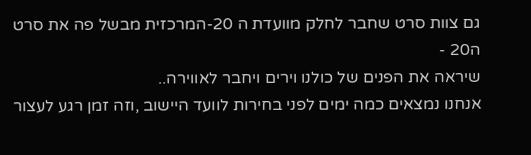גם צוות סרט שחבר לחלק מוועדת ה 20-המרכזית מבשל פה את סרט ה20 -
שיראה את הפנים של כולנו וירים ויחבר לאווירה..
אנחנו נמצאים כמה ימים לפני בחירות לוועד היישוב ,וזה זמן רגע לעצור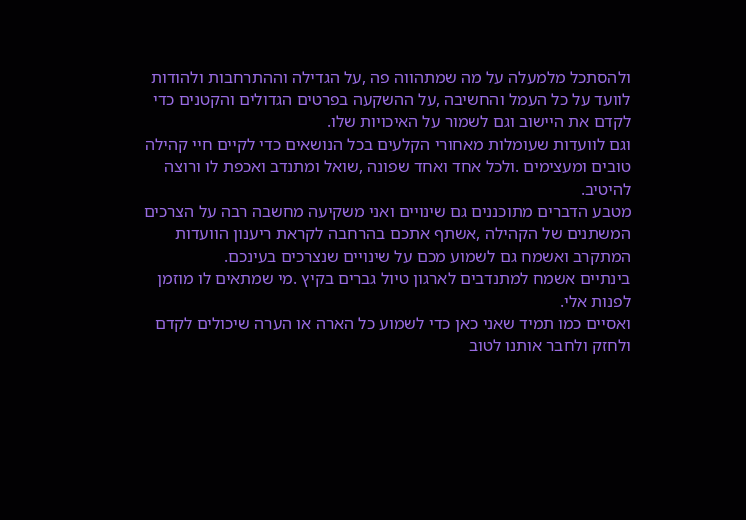ולהסתכל מלמעלה על מה שמתהווה פה ,על הגדילה וההתרחבות ולהודות
לוועד על כל העמל והחשיבה ,על ההשקעה בפרטים הגדולים והקטנים כדי
לקדם את היישוב וגם לשמור על האיכויות שלו.
וגם לוועדות שעומלות מאחורי הקלעים בכל הנושאים כדי לקיים חיי קהילה
טובים ומעצימים .ולכל אחד ואחד שפונה ,שואל ומתנדב ואכפת לו ורוצה
להיטיב.
מטבע הדברים מתוכננים גם שינויים ואני משקיעה מחשבה רבה על הצרכים
המשתנים של הקהילה ,אשתף אתכם בהרחבה לקראת ריענון הוועדות
המתקרב ואשמח גם לשמוע מכם על שינויים שנצרכים בעינכם.
בינתיים אשמח למתנדבים לארגון טיול גברים בקיץ .מי שמתאים לו מוזמן
לפנות אלי.
ואסיים כמו תמיד שאני כאן כדי לשמוע כל הארה או הערה שיכולים לקדם
ולחזק ולחבר אותנו לטוב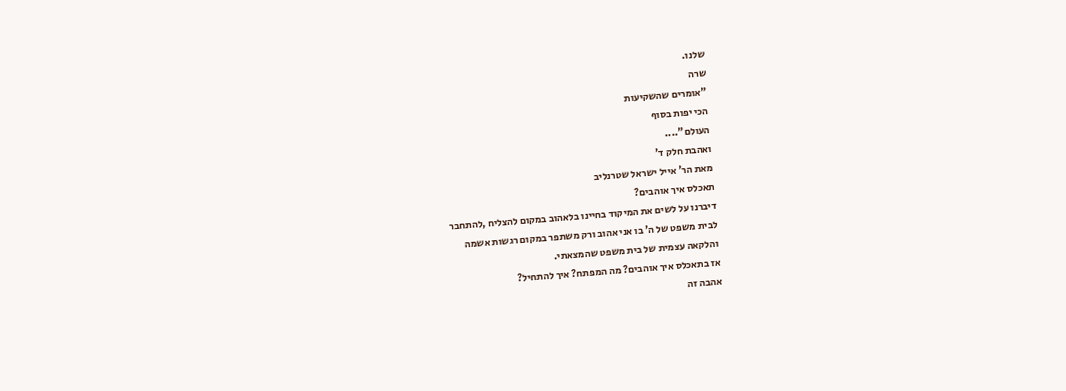שלנו.
שרה
"אומרים שהשקיעות
הכי יפות בסוף
העולם"....
ואהבת חלק ד'
מאת הר' אייל ישראל שטרנליב
תאכלס איך אוהבים?
דיברנו על לשים את המיקוד בחיינו בלאהוב במקום להצליח ,להתחבר
לבית משפט של ה' בו אני אהוב ורק משתפר במקום רגשות אשמה
והלקאה עצמית של בית משפט שהמצאתי.
אז בתאכלס איך אוהבים? מה המפתח? איך להתחיל?
אהבה זה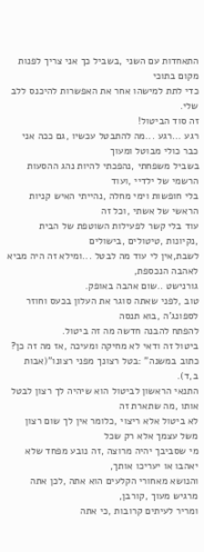התאחדות עם השני ,בשביל כך אני צריך לפנות מקום בתוכי
כדי לתת למישהו אחר את האפשרות להיכנס ללב שלי.
זה סוד הביטול!
רגע ...רגע ...מה להתבטל עכשיו ,גם ככה אני כבר כולי מבוטל ומעוך
בשביל משפחתי ,נהפכתי להיות נהג ההסעות הרשמי של ילדיי ,ועוד
בלי חופשות וימי מחלה ,נהייתי האיש קניות הראשי של אשתי ,וכל זה
עוד בלי קשר לפעילות השוטפת של הבית ,נקיונות ,טיטולים ,בישולים
לשבת,אין לי עוד מה לבטל ...ומילא זה היה מביא לאהבה הנכספת,
גורנישט ..שום אהבה באופק.
טוב ,לפני שאתה סוגר את העלון בכעס וחוזר לספונג'ה ,בוא תנסה
להפתח להבנה חדשה מה זה ביטול.
ביטול זה ודאי לא מחיקה ומעיכה ,אז מה זה כן?
כתוב במשנה" :בטל רצונך מפני רצונו"(אבות ב,ד).
התנאי הראשון לביטול הוא שיהיה לך רצון לבטל אותו ,מה שתארת זה
לא ביטול אלא ריצוי ,כלומר אין לך שום רצון משל עצמך אלא רק שכל
מי שסביבך יהיה מרוצה ,זה נובע מפחד שלא יאהבו או יעריכו אותך,
והנושא מאחורי הקלעים הוא אתה ,לכן אתה מרגיש מעוך ,קורבן,
ומריר לעיתים קרובות ,כי אתה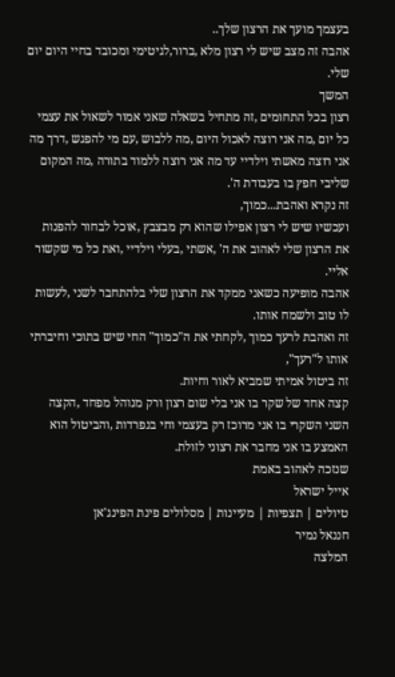בעצמך מועך את הרצון שלך..
אהבה זה מצב שיש לי רצון מלא ,ברור,לגיטימי ומכובד בחיי היום יום
שלי.
המשך
רצון בכל התחומים ,זה מתחיל בשאלה שאני אמור לשאול את עצמי
כל יום ,מה אני רוצה לאכול היום ,מה ללבוש ,עם מי להפגש ,דרך מה
אני רוצה מאשתי וילדיי עד מה אני רוצה ללמוד בתורה ,מה המקום
שליבי חפץ בו בעבודת ה'.
זה נקרא ואהבת...כמוך,
ועכשיו שיש לי רצון אפילו שהוא רק מבצבץ ,אוכל לבחור להפנות
את הרצון שלי לאהוב את ה' ,אשתי ,בעלי וילדיי ,ואת כל מי שקשור
אליי.
אהבה מופיעה כשאני ממקד את הרצון שלי בלהתחבר לשני ,לעשות
לו טוב ולשמח אותו.
זה ואהבת לרעך כמוך ,לקחתי את ה"כמוך" החי שיש בתוכי וחיברתי
אותו ל"רעך",
זה ביטול אמיתי שמביא לאור וחיות.
קצה אחד של שקר בו אני בלי שום רצון ורק מנוהל מפחד ,הקצה
השני השקרי בו אני מרוכז רק בעצמי וחי בנפרדות ,והביטול הוא
האמצע בו אני מחבר את רצוני לזולת.
שנזכה לאהוב באמת
אייל ישראל
טיולים | תצפיות | מעיינות | מסלולים פינת הפינג'אן
חננאל נמיר
המלצה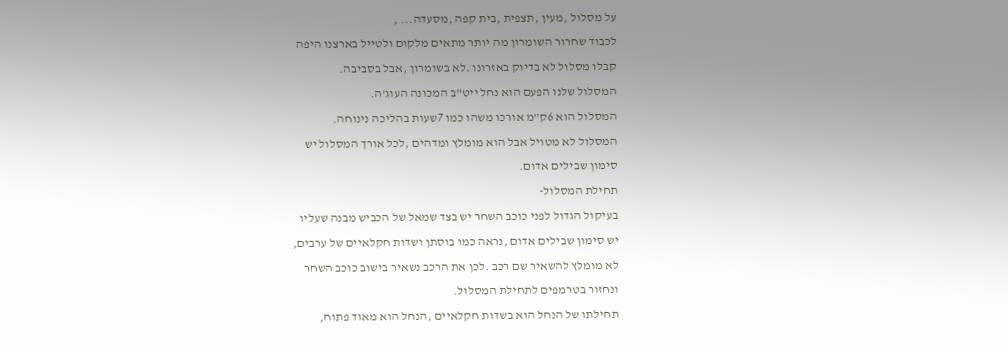על מסלול ,מעין ,תצפית ,בית קפה ,מסעדה... ,
לכבוד שחרור השומרון מה יותר מתאים מלקום ולטייל בארצנו היפה
קבלו מסלול לא בדיוק באזרונו .לא בשומרון ,אבל בסביבה.
המסלול שלנו הפעם הוא נחל ייט"ב המכונה העוג'ה.
המסלול הוא 6ק"מ אורכו משהו כמו 7שעות בהליכה נינוחה.
המסלול לא מטויל אבל הוא מומלץ ומדהים ,לכל אורך המסלול יש
סימון שבילים אדום.
תחילת המסלול-
בעיקול הגדול לפני כוכב השחר יש בצד שמאל של הכביש מבנה שעליו
יש סימון שבילים אדום ,נראה כמו בוסתן ושדות חקלאיים של ערבים,
לא מומלץ להשאיר שם רכב .לכן את הרכב נשאיר בישוב כוכב השחר
ונחזור בטרמפים לתחילת המסלול.
תחילתו של הנחל הוא בשדות חקלאיים ,הנחל הוא מאוד פתוח,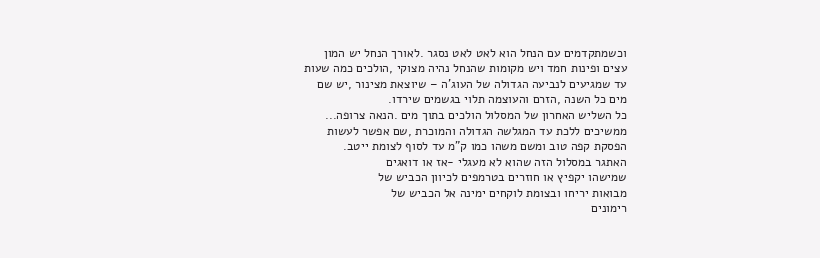וכשמתקדמים עם הנחל הוא לאט לאט נסגר .לאורך הנחל יש המון
עצים ופינות חמד ויש מקומות שהנחל נהיה מצוקי ,הולכים כמה שעות
עד שמגיעים לנביעה הגדולה של העוג'ה – שיוצאת מצינור ,יש שם
מים כל השנה ,הזרם והעוצמה תלוי בגשמים שירדו.
כל השליש האחרון של המסלול הולכים בתוך מים .הנאה צרופה...
ממשיכים ללכת עד המגלשה הגדולה והמוכרת ,שם אפשר לעשות
הפסקת קפה טוב ומשם משהו כמו ק"מ עד לסוף לצומת ייטב.
האתגר במסלול הזה שהוא לא מעגלי -אז או דואגים
שמישהו יקפיץ או חוזרים בטרמפים לכיוון הכביש של
מבואות יריחו ובצומת לוקחים ימינה אל הכביש של
רימונים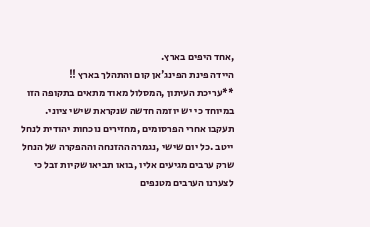,אחד היפים בארץ.
היידה פינת הפינג'אן קום והתהלך בארץ !!
**עריכת העיתון ,המסלול מאוד מתאים בתקופה הזו
במיוחד כי יש יוזמה חדשה שנקראת שישי ציוני.
תעקבו אחרי הפרסומים ,מחזירים נוכחות יהודית לנחל
ייטב .כל יום שישי ,נגמרה ההזנחה וההפקרה של הנחל
שרק ערבים מגיעים אליו ,בואו תביאו שקיות זבל כי
לצערנו הערבים מטנפים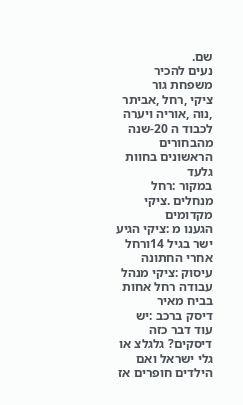שם.
נעים להכיר
משפחת גור
ציקי ,רחל ,אביתר ,נוה ,אוריה ויערה
לכבוד ה 20-שנה מהבחורים הראשונים בחוות גלעד
במקור :רחל מנחלים .ציקי מקדומים
הגענו מ :ציקי הגיע ישר בגיל 14ורחל אחרי החתונה
עיסוק :ציקי מנהל עבודה רחל אחות בביח מאיר
דיסק ברכב :יש עוד דבר כזה דיסקים? גלגלצ או גלי ישראל ואם
הילדים חופרים אז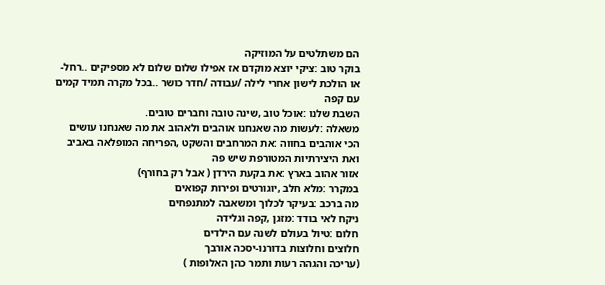הם משתלטים על המוזיקה
בוקר טוב :ציקי יוצא מוקדם אז אפילו שלום שלום לא מספיקים ..רחל-
או הולכת לישון אחרי לילה /עבודה /חדר כושר ..בכל מקרה תמיד קמים
עם קפה
השבת שלנו :אוכל טוב ,שינה טובה וחברים טובים.
משאלה :לעשות מה שאנחנו אוהבים ולאהוב את מה שאנחנו עושים
הכי אוהבים בחווה :את המרחבים והשקט ,הפריחה המופלאה באביב
ואת היצירתיות המטורפת שיש פה
אזור אהוב בארץ :את בקעת הירדן ( אבל רק בחורף)
במקרר :מלא חלב ,יוגורטים ופירות קפואים
מה ברכב :בעיקר לכלוך ומשאבה למתנפחים
ניקח לאי בודד :מזגן ,קפה וגלידה
חלום :טיול בעולם לשנה עם הילדים
חלוצים וחלוצות בדורנו-יסכה אורבך
(עריכה והגהה רעות ותמר כהן האלופות )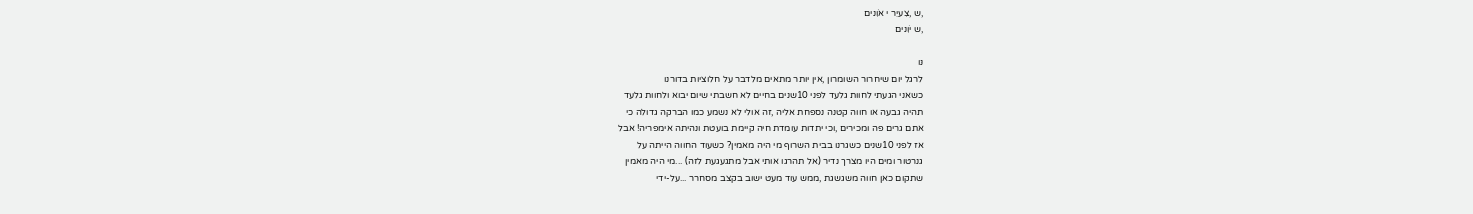,ש ,צִעיֵר י אֹוִנים
,ש יֹוִנים

נּו
לרגל יום שיחרור השומרון ,אין יותר מתאים מלדבר על חלוציות בדורנו
כשאני הגעתי לחוות גלעד לפני 10שנים בחיים לא חשבתי שיום יבוא ולחוות גלעד
תהיה גבעה או חווה קטנה נספחת אליה ,זה אולי לא נשמע כמו הברקה גדולה כי
אתם גרים פה ומכירים ,וכי יתדות עומדת חיה קיימת בועטת ונהיתה אימפריה! אבל
אז לפני 10שנים כשגרנו בבית השרוף מי היה מאמין? כשעוד החווה הייתה על
גנרטור ומים היו מצרך נדיר (אל תהרגו אותי אבל מתגעגעת לזה) ...מי היה מאמין
שתקום כאן חווה משגשגת ,ממש עוד מעט ישוב בקצב מסחרר ...על-ידי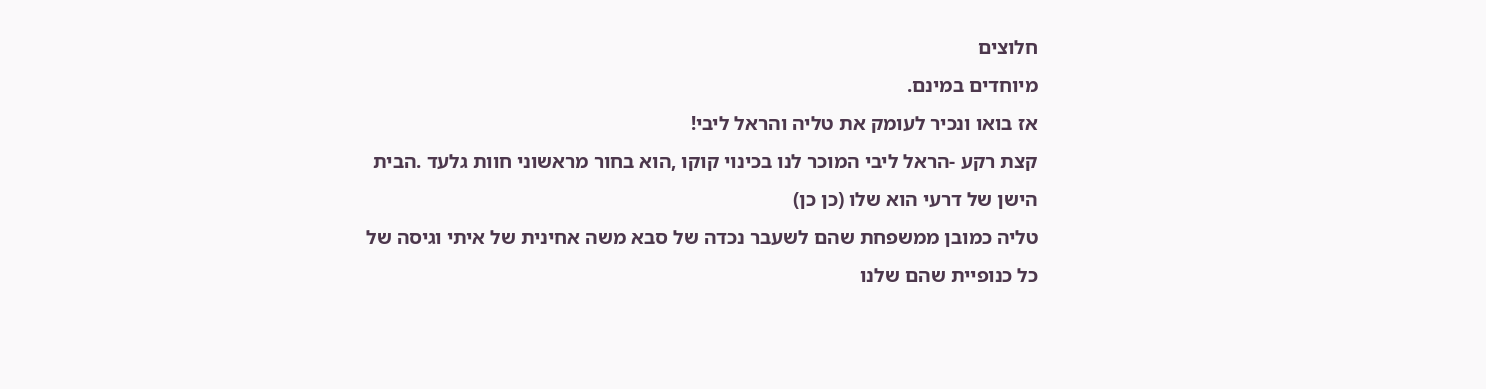חלוצים
מיוחדים במינם.
אז בואו ונכיר לעומק את טליה והראל ליבי!
קצת רקע -הראל ליבי המוכר לנו בכינוי קוקו ,הוא בחור מראשוני חוות גלעד .הבית
הישן של דרעי הוא שלו (כן כן)
טליה כמובן ממשפחת שהם לשעבר נכדה של סבא משה אחינית של איתי וגיסה של
כל כנופיית שהם שלנו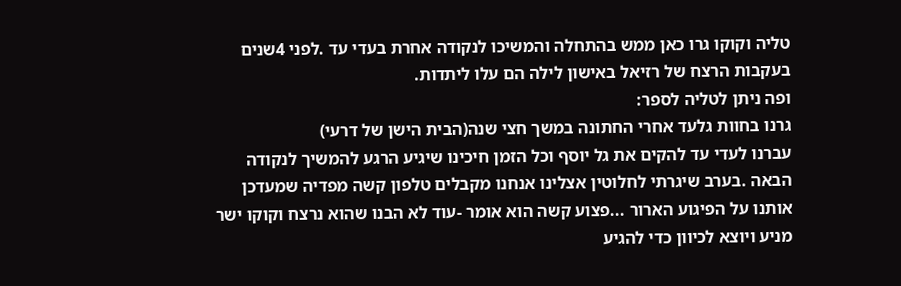טליה וקוקו גרו כאן ממש בהתחלה והמשיכו לנקודה אחרת בעדי עד .לפני 4שנים
בעקבות הרצח של רזיאל באישון לילה הם עלו ליתדות.
ופה ניתן לטליה לספר:
גרנו בחוות גלעד אחרי החתונה במשך חצי שנה(הבית הישן של דרעי)
עברנו לעדי עד להקים את גל יוסף וכל הזמן חיכינו שיגיע הרגע להמשיך לנקודה
הבאה .בערב שיגרתי לחלוטין אצלינו אנחנו מקבלים טלפון קשה מפדיה שמעדכן
אותנו על הפיגוע הארור ...פצוע קשה הוא אומר -עוד לא הבנו שהוא נרצח וקוקו ישר
מניע ויוצא לכיוון כדי להגיע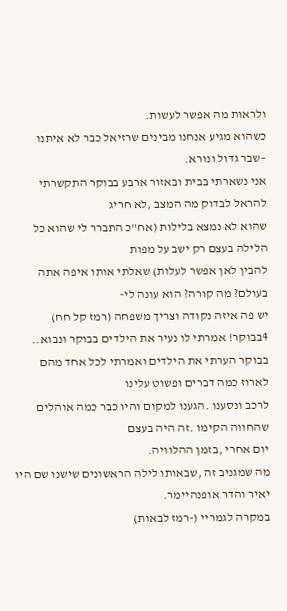ולראות מה אפשר לעשות.
כשהוא מגיע אנחנו מבינים שרזיאל כבר לא איתנו –שבר גדול ונורא.
אני נשארתי בבית ובאזור ארבע בבוקר התקשרתי להראל לבדוק מה המצב ,לא חריג
שהוא לא נמצא בלילות (אח"כ התברר לי שהוא כל הלילה בעצם רק ישב על מפות
להבין לאן אפשר לעלות) שאלתי אותו איפה אתה בעולם? מה קורה? הוא עונה לי-
יש פה איזה נקודה וצריך משפחה (רמז קל חח)
4בבוקר! אמרתי לו נעיר את הילדים בבוקר ונבוא..
בבוקר הערתי את הילדים ואמרתי לכל אחד מהם לארוז כמה דברים ופשוט עלינו
לרכב ונסענו .הגענו למקום והיו כבר כמה אוהלים שהחווה הקימו .זה היה בעצם
יום אחרי ,בזמן ההלוויה.
מה שמגניב זה ,שבאותו לילה הראשונים שישנו שם היו יאיר והדר אופנהיימר.
במקרה לגמריי (-רמז לבאות)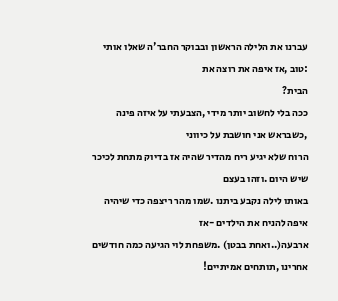עברנו את הלילה הראשון ובבוקר החבר'ה שאלו אותי :טוב ,אז איפה את רוצה את
הבית?
ככה בלי לחשוב יותר מידי ,הצבעתי על איזה פינה ,כשבראש אני חושבת על כיווני
הרוח שלא יגיע ריח מהדיר שהיה אז בדיוק מתחת לכיכר שיש היום .וזהו בעצם
באותו לילה נקבע ביתנו .שמו מהר ריצפה כדי שיהיה איפה להניח את הילדים -אז
ארבעה(..ואחת בבטן) .משפחת לוי הגיעה כמה חודשים אחרינו ,תותחים אמיתיים!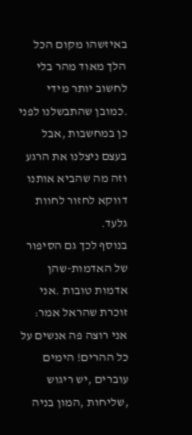באיזשהו מקום הכל הלך מאוד מהר בלי לחשוב יותר מידי .כמובן שהתבשלנו לפני
כן במחשבות ,אבל בעצם ניצלנו את הרגע וזה מה שהביא אותנו דווקא לחזור לחוות
גלעד.
בנוסף לכך גם הסיפור של האדמות-שהן אדמות טובות .אני זוכרת שהראל אמר:
אני רוצה פה אנשים על כל ההרים! הימים עוברים ,יש ריגוש ,שליחות ,המון בניה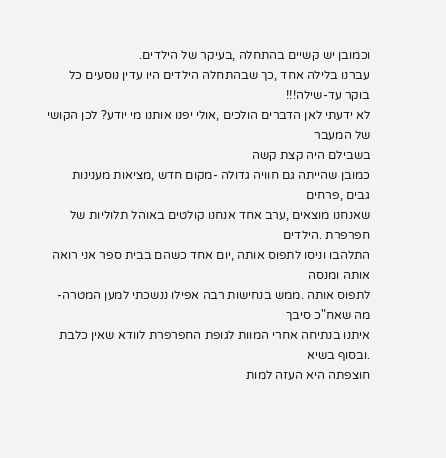וכמובן יש קשיים בהתחלה ,בעיקר של הילדים.
עברנו בלילה אחד ,כך שבהתחלה הילדים היו עדין נוסעים כל בוקר עד-שילה!!!
לא ידעתי לאן הדברים הולכים ,אולי יפנו אותנו מי יודע? לכן הקושי של המעבר
בשבילם היה קצת קשה
כמובן שהייתה גם חוויה גדולה -מקום חדש ,מציאות מענינות גבים ,פרחים
שאנחנו מוצאים ,ערב אחד אנחנו קולטים באוהל תלוליות של חפרפרת .הילדים
התלהבו וניסו לתפוס אותה ,יום אחד כשהם בבית ספר אני רואה אותה ומנסה
לתפוס אותה .ממש בנחישות רבה אפילו ננשכתי למען המטרה-מה שאח"כ סיבך
איתנו בנתיחה אחרי המוות לגופת החפרפרת לוודא שאין כלבת .ובסוף בשיא
חוצפתה היא העזה למות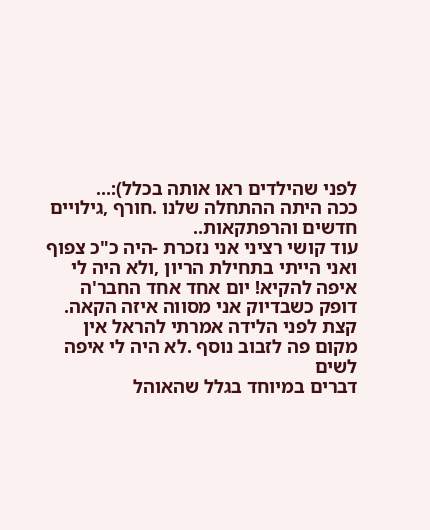לפני שהילדים ראו אותה בכלל):...
ככה היתה ההתחלה שלנו .חורף ,גילויים חדשים והרפתקאות..
עוד קושי רציני אני נזכרת -היה כ"כ צפוף ואני הייתי בתחילת הריון ,ולא היה לי
איפה להקיא! יום אחד אחד החבר'ה דופק כשבדיוק אני מסווה איזה הקאה.
קצת לפני הלידה אמרתי להראל אין מקום פה לזבוב נוסף .לא היה לי איפה לשים
דברים במיוחד בגלל שהאוהל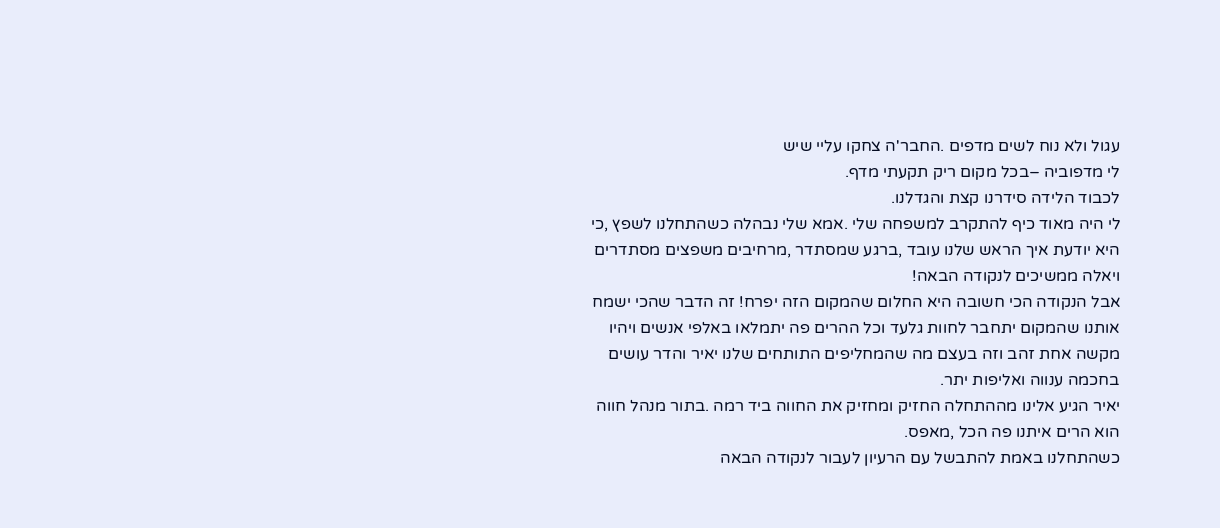עגול ולא נוח לשים מדפים .החבר'ה צחקו עליי שיש
לי מדפוביה –בכל מקום ריק תקעתי מדף.
לכבוד הלידה סידרנו קצת והגדלנו.
לי היה מאוד כיף להתקרב למשפחה שלי .אמא שלי נבהלה כשהתחלנו לשפץ ,כי
היא יודעת איך הראש שלנו עובד ,ברגע שמסתדר ,מרחיבים משפצים מסתדרים
ויאלה ממשיכים לנקודה הבאה!
אבל הנקודה הכי חשובה היא החלום שהמקום הזה יפרח! זה הדבר שהכי ישמח
אותנו שהמקום יתחבר לחוות גלעד וכל ההרים פה יתמלאו באלפי אנשים ויהיו
מקשה אחת זהב וזה בעצם מה שהמחליפים התותחים שלנו יאיר והדר עושים
בחכמה ענווה ואליפות יתר.
יאיר הגיע אלינו מההתחלה החזיק ומחזיק את החווה ביד רמה .בתור מנהל חווה
הוא הרים איתנו פה הכל ,מאפס.
כשהתחלנו באמת להתבשל עם הרעיון לעבור לנקודה הבאה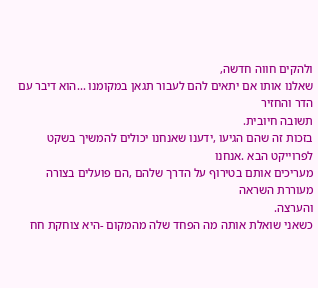ולהקים חווה חדשה,
שאלנו אותו אם יתאים להם לעבור תגאן במקומנו ...הוא דיבר עם הדר והחזיר
תשובה חיובית.
בזכות זה שהם הגיעו ,ידענו שאנחנו יכולים להמשיך בשקט לפרוייקט הבא .אנחנו
מעריכים אותם בטירוף על הדרך שלהם ,הם פועלים בצורה מעוררת השראה
והערצה.
כשאני שואלת אותה מה הפחד שלה מהמקום -היא צוחקת חח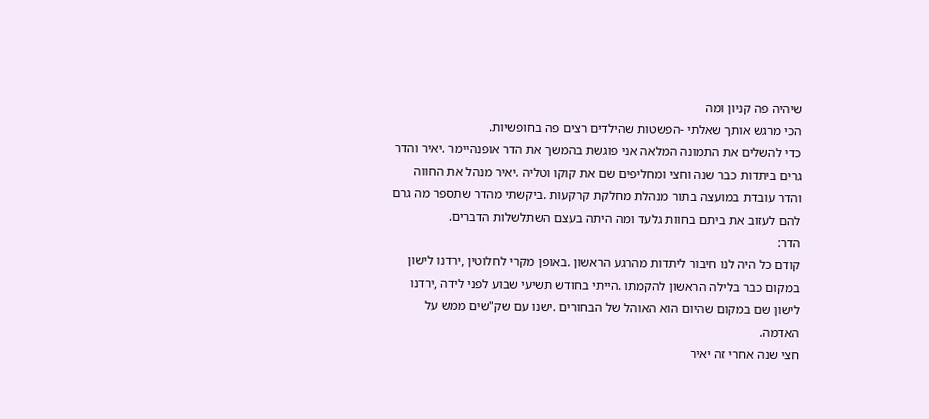שיהיה פה קניון ומה
הכי מרגש אותך שאלתי -הפשטות שהילדים רצים פה בחופשיות.
כדי להשלים את התמונה המלאה אני פוגשת בהמשך את הדר אופנהיימר .יאיר והדר
גרים ביתדות כבר שנה וחצי ומחליפים שם את קוקו וטליה .יאיר מנהל את החווה
והדר עובדת במועצה בתור מנהלת מחלקת קרקעות .ביקשתי מהדר שתספר מה גרם
להם לעזוב את ביתם בחוות גלעד ומה היתה בעצם השתלשלות הדברים.
הדר:
קודם כל היה לנו חיבור ליתדות מהרגע הראשון .באופן מקרי לחלוטין ,ירדנו לישון
במקום כבר בלילה הראשון להקמתו .הייתי בחודש תשיעי שבוע לפני לידה ,ירדנו
לישון שם במקום שהיום הוא האוהל של הבחורים .ישנו עם שק"שים ממש על
האדמה.
חצי שנה אחרי זה יאיר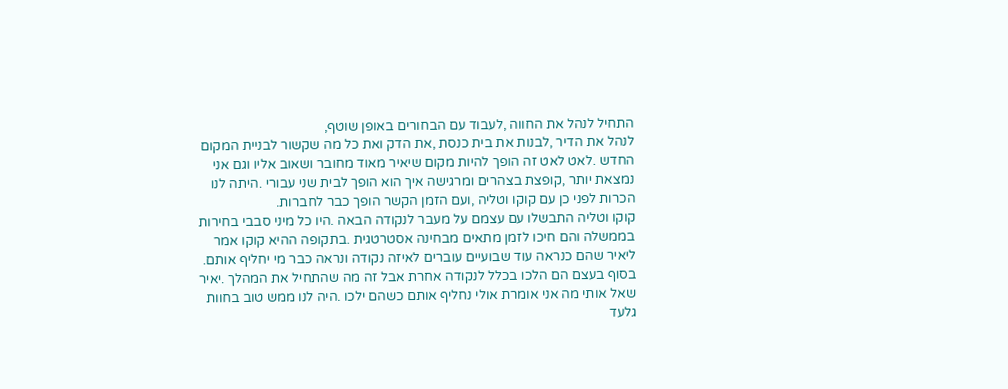התחיל לנהל את החווה ,לעבוד עם הבחורים באופן שוטף,
לנהל את הדיר ,לבנות את בית כנסת ,את הדק ואת כל מה שקשור לבניית המקום
החדש .לאט לאט זה הופך להיות מקום שיאיר מאוד מחובר ושאוב אליו וגם אני
נמצאת יותר ,קופצת בצהרים ומרגישה איך הוא הופך לבית שני עבורי .היתה לנו
הכרות לפני כן עם קוקו וטליה ,ועם הזמן הקשר הופך כבר לחברות.
קוקו וטליה התבשלו עם עצמם על מעבר לנקודה הבאה .היו כל מיני סבבי בחירות
בממשלה והם חיכו לזמן מתאים מבחינה אסטרטגית .בתקופה ההיא קוקו אמר
ליאיר שהם כנראה עוד שבועיים עוברים לאיזה נקודה ונראה כבר מי יחליף אותם.
בסוף בעצם הם הלכו בכלל לנקודה אחרת אבל זה מה שהתחיל את המהלך .יאיר
שאל אותי מה אני אומרת אולי נחליף אותם כשהם ילכו .היה לנו ממש טוב בחוות
גלעד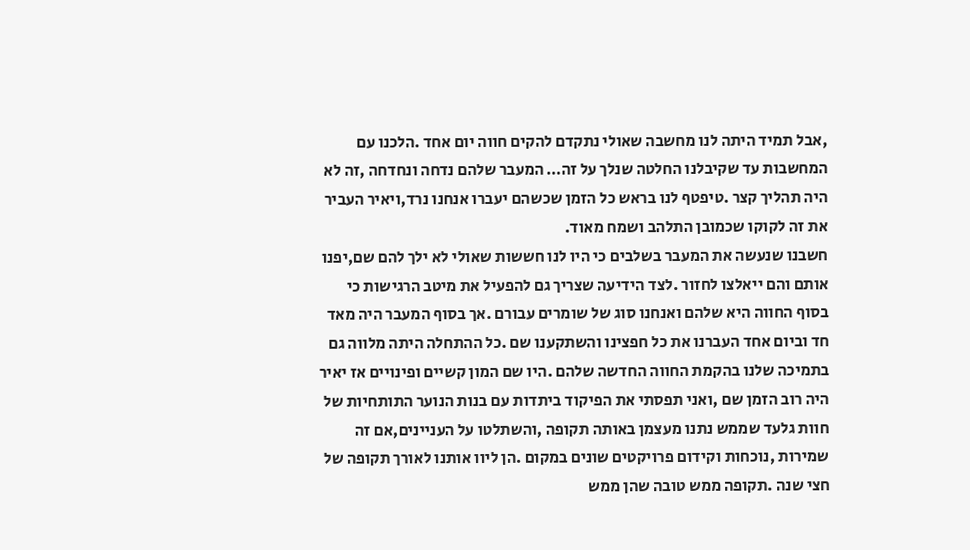,אבל תמיד היתה לנו מחשבה שאולי נתקדם להקים חווה יום אחד .הלכנו עם
המחשבות עד שקיבלנו החלטה שנלך על זה… המעבר שלהם נדחה ונחדחה ,זה לא
היה תהליך קצר .טיפטף לנו בראש כל הזמן שכשהם יעברו אנחנו נרד,ויאיר העביר
את זה לקוקו שכמובן התלהב ושמח מאוד.
חשבנו שנעשה את המעבר בשלבים כי היו לנו חששות שאולי לא ילך להם שם,יפנו
אותם והם ייאלצו לחזור .לצד הידיעה שצריך גם להפעיל את מיטב הרגישות כי
בסוף החווה היא שלהם ואנחנו סוג של שומרים עבורם .אך בסוף המעבר היה מאד
חד וביום אחד העברנו את כל חפצינו והשתקענו שם .כל ההתחלה היתה מלווה גם
בתמיכה שלנו בהקמת החווה החדשה שלהם .היו שם המון קשיים ופינויים אז יאיר
היה רוב הזמן שם ,ואני תפסתי את הפיקוד ביתדות עם בנות הנוער התותחיות של
חוות גלעד שממש נתנו מעצמן באותה תקופה ,והשתלטו על העניינים,אם זה
שמירות ,נוכחות וקידום פרויקטים שונים במקום .הן ליוו אותנו לאורך תקופה של
חצי שנה .תקופה ממש טובה שהן ממש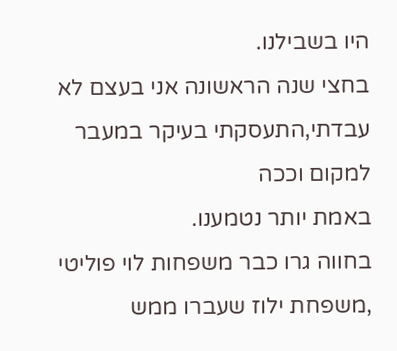היו בשבילנו.
בחצי שנה הראשונה אני בעצם לא עבדתי,התעסקתי בעיקר במעבר למקום וככה
באמת יותר נטמענו.
בחווה גרו כבר משפחות לוי פוליטי ,משפחת ילוז שעברו ממש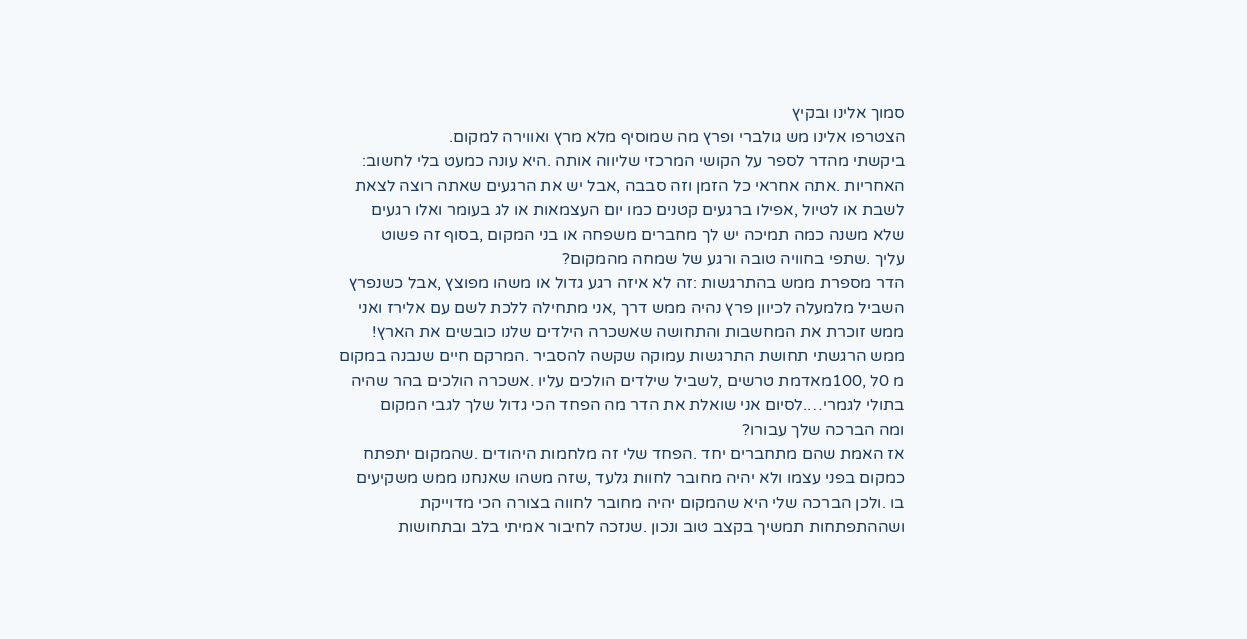סמוך אלינו ובקיץ
הצטרפו אלינו מש גולברי ופרץ מה שמוסיף מלא מרץ ואווירה למקום.
ביקשתי מהדר לספר על הקושי המרכזי שליווה אותה .היא עונה כמעט בלי לחשוב:
האחריות .אתה אחראי כל הזמן וזה סבבה ,אבל יש את הרגעים שאתה רוצה לצאת
לשבת או לטיול ,אפילו ברגעים קטנים כמו יום העצמאות או לג בעומר ואלו רגעים
שלא משנה כמה תמיכה יש לך מחברים משפחה או בני המקום ,בסוף זה פשוט
עליך .שתפי בחוויה טובה ורגע של שמחה מהמקום?
הדר מספרת ממש בהתרגשות :זה לא איזה רגע גדול או משהו מפוצץ ,אבל כשנפרץ
השביל מלמעלה לכיוון פרץ נהיה ממש דרך ,אני מתחילה ללכת לשם עם אלירז ואני
ממש זוכרת את המחשבות והתחושה שאשכרה הילדים שלנו כובשים את הארץ!
ממש הרגשתי תחושת התרגשות עמוקה שקשה להסביר .המרקם חיים שנבנה במקום
מ 0ל ,100מאדמת טרשים ,לשביל שילדים הולכים עליו .אשכרה הולכים בהר שהיה
בתולי לגמרי….לסיום אני שואלת את הדר מה הפחד הכי גדול שלך לגבי המקום
ומה הברכה שלך עבורו?
אז האמת שהם מתחברים יחד .הפחד שלי זה מלחמות היהודים .שהמקום יתפתח
כמקום בפני עצמו ולא יהיה מחובר לחוות גלעד ,שזה משהו שאנחנו ממש משקיעים
בו .ולכן הברכה שלי היא שהמקום יהיה מחובר לחווה בצורה הכי מדוייקת
ושההתפתחות תמשיך בקצב טוב ונכון .שנזכה לחיבור אמיתי בלב ובתחושות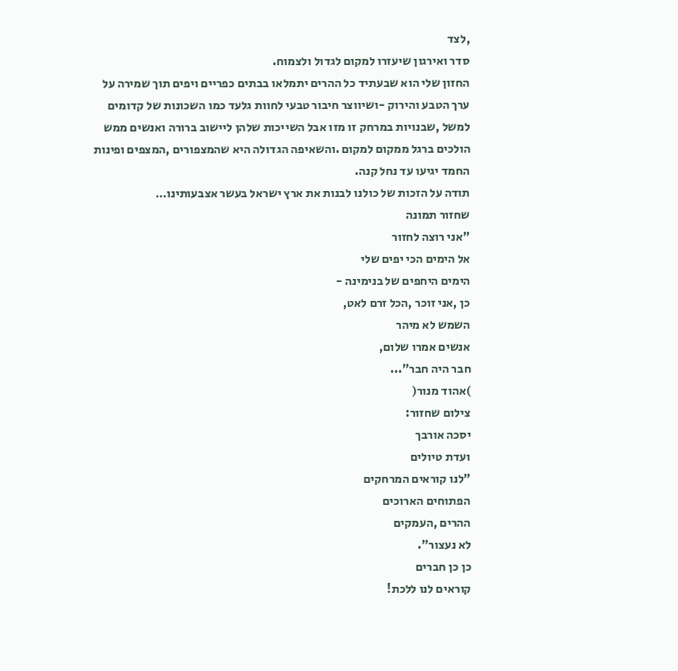,לצד
סדר ואירגון שיעזרו למקום לגדול ולצמוח.
החזון שלי הוא שבעתיד כל ההרים יתמלאו בבתים כפריים ויפים תוך שמירה על
ערך הטבע והירוק -ושיווצר חיבור טבעי לחוות גלעד כמו השכונות של קדומים
למשל ,שבנויות במרחק זו מזו אבל השייכות שלהן ליישוב ברורה ואנשים ממש
הולכים ברגל ממקום למקום .והשאיפה הגדולה היא שהמצפורים ,המצפים ופינות
החמד יגיעו עד נחל קנה.
תודה על הזכות של כולנו לבנות את ארץ ישראל בעשר אצבעותינו…
שחזור תמונה
"אני רוצה לחזור
אל הימים הכי יפים שלי
הימים היחפים של בנימינה -
כן ,אני זוכר ,הכל זרם לאט,
השמש לא מיהר
אנשים אמרו שלום,
חבר היה חבר"...
)אהוד מנור(
צילום שחזור:
יסכה אורבך
ועדת טיולים
"לנו קוראים המרחקים
הפתוחים הארוכים
ההרים ,העמקים
לא נעצור".
כן כן חברים
קוראים לנו ללכת!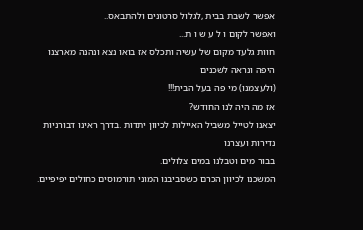אפשר לשבת בבית ,לגלול סרטונים ולהתבאס..
ואפשר לקום ו ל ע ש ו ת...
חוות גלעד מקום של עשיה ותכלס אז בואו נצא ונהנה מארצנו היפה ונראה לשכנים
(ולעצמנו) מי פה בעל הבית!!!
אז מה היה לנו החודש?
יצאנו לטייל משביל האיילות לכיוון יתדות .בדרך ראינו דבורניות נדירות ועצרנו
בבור מים וטבלנו במים צלולים.
המשכנו לכיוון הכרם כשסביבנו המוני תורמוסים כחולים יפיפיים.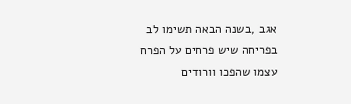אגב ,בשנה הבאה תשימו לב בפריחה שיש פרחים על הפרח עצמו שהפכו וורודים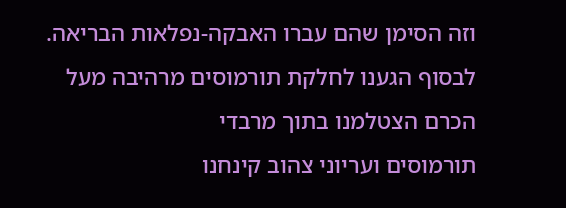וזה הסימן שהם עברו האבקה-נפלאות הבריאה.
לבסוף הגענו לחלקת תורמוסים מרהיבה מעל הכרם הצטלמנו בתוך מרבדי
תורמוסים ועריוני צהוב קינחנו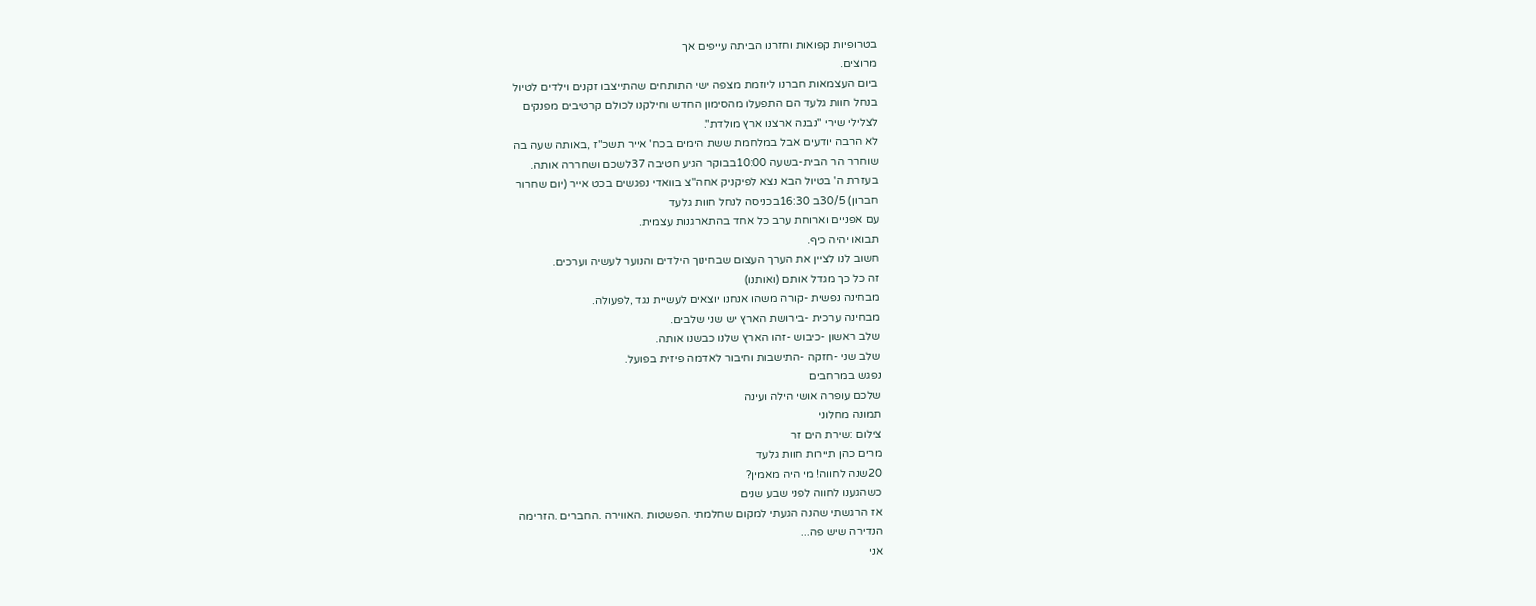בטרופיות קפואות וחזרנו הביתה עייפים אך
מרוצים.
ביום העצמאות חברנו ליוזמת מצפה ישי התותחים שהתייצבו זקנים וילדים לטיול
בנחל חוות גלעד הם התפעלו מהסימון החדש וחילקנו לכולם קרטיבים מפנקים
לצלילי שירי "נבנה ארצנו ארץ מולדת".
לא הרבה יודעים אבל במלחמת ששת הימים בכח' אייר תשכ"ז ,באותה שעה בה
שוחרר הר הבית-בשעה 10:00בבוקר הגיע חטיבה 37לשכם ושחררה אותה.
בעזרת ה' בטיול הבא נצא לפיקניק אחה"צ בוואדי נפגשים בכט אייר (יום שחרור
חברון) 30/5ב 16:30בכניסה לנחל חוות גלעד
עם אפניים וארוחת ערב כל אחד בהתארגנות עצמית.
תבואו יהיה כיף.
חשוב לנו לציין את הערך העצום שבחינוך הילדים והנוער לעשיה וערכים.
זה כל כך מגדל אותם (ואותנו)
מבחינה נפשית -קורה משהו אנחנו יוצאים לעשיית נגד ,לפעולה.
מבחינה ערכית -בירושת הארץ יש שני שלבים.
שלב ראשון -כיבוש -זהו הארץ שלנו כבשנו אותה.
שלב שני -חזקה -התישבות וחיבור לאדמה פיזית בפועל.
נפגש במרחבים
שלכם עופרה אושי הילה ועינה
תמונה מחלוני
צילום :שירת הים זר
מרים כהן תיירות חוות גלעד
20שנה לחווה! מי היה מאמין?
כשהגענו לחווה לפני שבע שנים
אז הרגשתי שהנה הגעתי למקום שחלמתי .הפשטות .האווירה .החברים .הזרימה
הנדירה שיש פה...
אני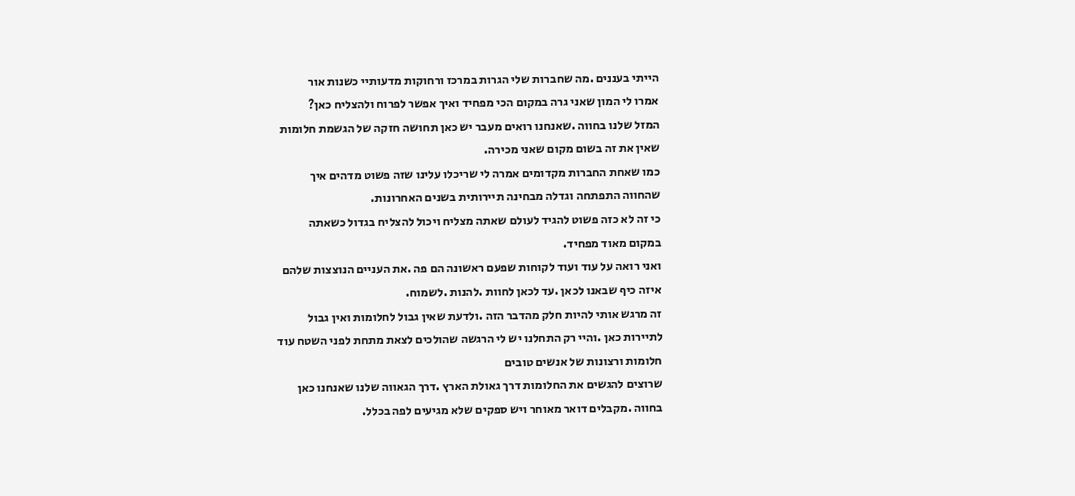הייתי בעננים .מה שחברות שלי הגרות במרכז ורחוקות מדעותיי כשנות אור
אמרו לי המון שאני גרה במקום הכי מפחיד ואיך אפשר לפרוח ולהצליח כאן?
המזל שלנו בחווה .שאנחנו רואים מעבר יש כאן תחושה חזקה של הגשמת חלומות
שאין את זה בשום מקום שאני מכירה.
כמו שאחת החברות מקדומים אמרה לי שריכלו עלינו שזה פשוט מדהים איך
שהחווה התפתחה וגדלה מבחינה תיירותית בשנים האחרונות.
כי זה לא כזה פשוט להגיד לעולם שאתה מצליח ויכול להצליח בגדול כשאתה
במקום מאוד מפחיד.
ואני רואה על עוד ועוד לקוחות שפעם ראשונה הם פה .את העניים הנוצצות שלהם
איזה כיף שבאנו לכאן .עד לכאן לחוות .להנות .לשמוח.
זה מרגש אותי להיות חלק מהדבר הזה .ולדעת שאין גבול לחלומות ואין גבול
לתיירות כאן .והיי רק התחלנו יש לי הרגשה שהולכים לצאת מתחת לפני השטח עוד
חלומות ורצונות של אנשים טובים
שרוצים להגשים את החלומות דרך גאולת הארץ .דרך הגאווה שלנו שאנחנו כאן
בחווה .מקבלים דואר מאוחר ויש ספקים שלא מגיעים לפה בכלל.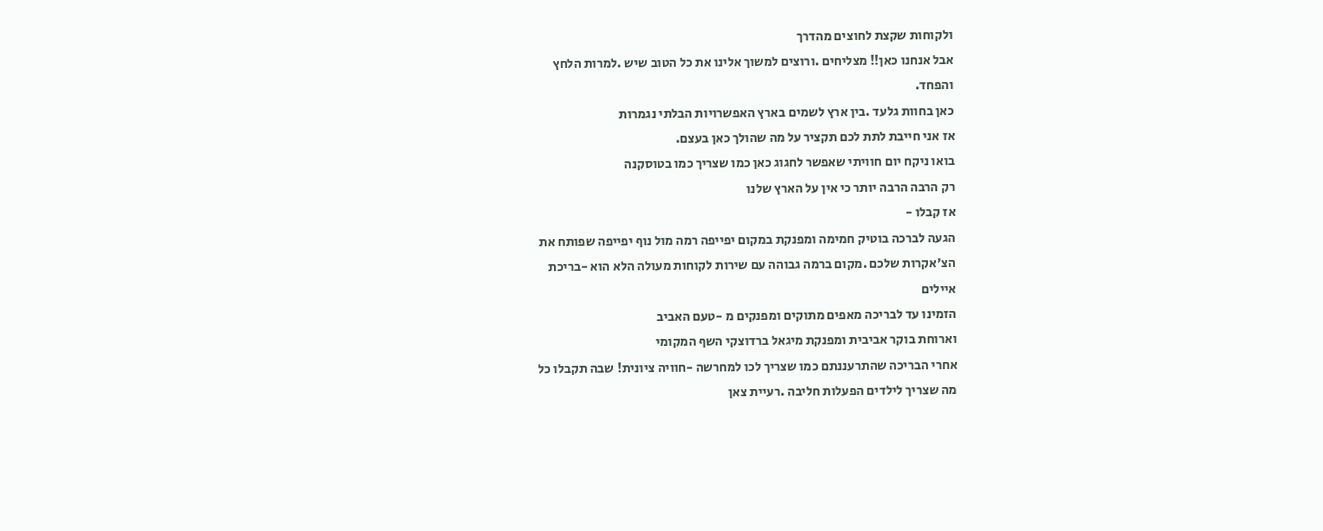ולקוחות שקצת לחוצים מהדרך
אבל אנחנו כאן!! מצליחים .ורוצים למשוך אלינו את כל הטוב שיש .למרות הלחץ
והפחד.
כאן בחוות גלעד .בין ארץ לשמים בארץ האפשרויות הבלתי נגמרות
אז אני חייבת לתת לכם תקציר על מה שהולך כאן בעצם.
בואו ניקח יום חוויתי שאפשר לחגוג כאן כמו שצריך כמו בטוסקנה
רק הרבה הרבה יותר כי אין על הארץ שלנו
אז קבלו -
הגעה לברכה בוטיק חמימה ומפנקת במקום יפייפה רמה מול נוף יפייפה שפותח את
הצ'אקרות שלכם .מקום ברמה גבוהה עם שירות לקוחות מעולה הלא הוא -בריכת
איילים
הזמינו עד לבריכה מאפים מתוקים ומפנקים מ -טעם האביב
וארוחת בוקר אביבית ומפנקת מיגאל ברדוצקי השף המקומי
אחרי הבריכה שהתרעננתם כמו שצריך לכו למחרשה -חוויה ציונית! שבה תקבלו כל
מה שצריך לילדים הפעלות חליבה .רעיית צאן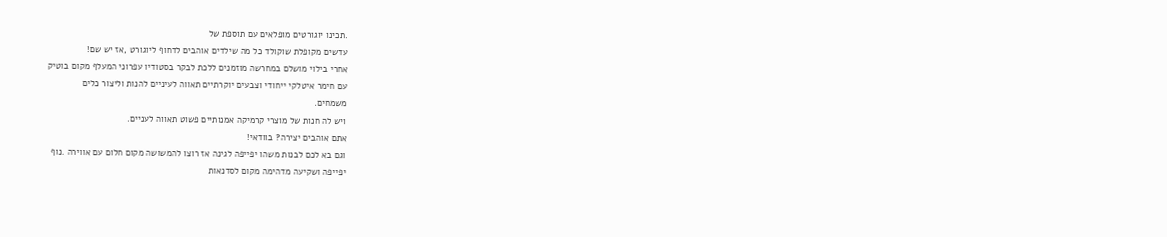.תכינו יוגורטים מופלאים עם תוספת של
עדשים מקופלת שוקולד כל מה שילדים אוהבים לדחוף ליוגורט ,אז יש שם!
אחרי בילוי מושלם במחרשה מוזמנים ללכת לבקר בסטודיו עפרוני המעלף מקום בוטיק
עם חימר איטלקי ייחודי וצבעים יוקרתיים תאווה לעיניים להנות וליצור כלים
משמחים.
ויש לה חנות של מוצרי קרמיקה אמנותיים פשוט תאווה לעניים.
אתם אוהבים יצירה? בוודאי!
וגם בא לכם לבנות משהו יפייפה לגינה אז רוצו להמשושה מקום חלום עם אווירה .נוף
יפייפה ושקיעה מדהימה מקום לסדנאות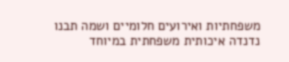משפחתיות ואירועים חלומיים ושמה תבנו
נדנדה איכותית משפחתית במיוחד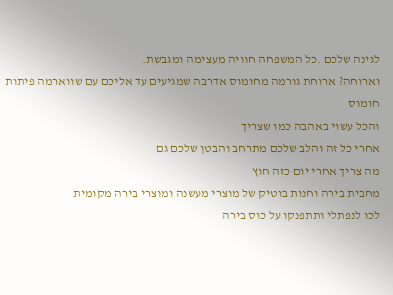לגינה שלכם .כל המשפחה חוויה מעצימה ומגבשת.
וארוחה? ארוחת גורמה מחומוס אדרבה שמגיעים עד אליכם עם שווארמה פיתות חומוס
והכל עשוי באהבה כמו שצריך
אחרי כל זה והלב שלכם מתרחב והבטן שלכם גם
מה צריך אחרי יום כזה חוץ
מחבית בירה וחנות בוטיק של מוצרי מעשנה ומוצרי בירה מקומית
לכו לנפתלי ותתפנקו על כוס בירה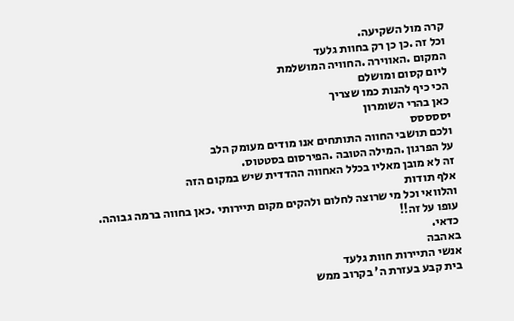קרה מול השקיעה.
וכל זה .כן כן רק בחוות גלעד
המקום .האווירה .החוויה המושלמת
ליום קסום ומושלם
הכי כיף להנות כמו שצריך
כאן בהרי השומרון
יססססס
ולכם תושבי החווה התותחים אנו מודים מעומק הלב
על הפרגון .המילה הטובה .הפירסום בסטטוס.
זה לא מובן מאליו בכלל האחווה ההדדית שיש במקום הזה
אלף תודות
והלוואי וכל מי שרוצה לחלום ולהקים מקום תיירותי .כאן בחווה ברמה גבוהה.
עופו על זה!!
כדאי.
באהבה
אנשי התיירות חוות גלעד
בית קבע בעזרת ה' בקרוב ממש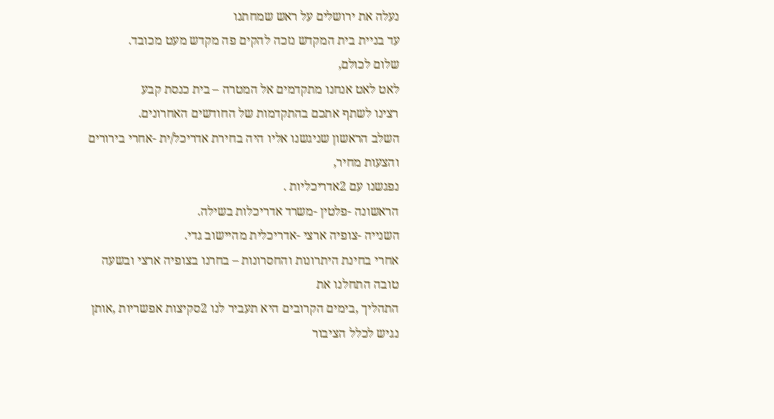נעלה את ירושלים על ראש שמחתנו
עד בניית בית המקדש נזכה להקים פה מקדש מעט מכובד.
שלום לכולם,
לאט לאט אנחנו מתקדמים אל המטרה – בית כנסת קבע
רצינו לשתף אתכם בהתקדמות של החודשים האחרונים.
השלב הראשון שניגשנו אליו היה בחירת אדריכל/ית -אחרי בירורים והצעות מחיר,
נפגשנו עם 2אדריכליות .
הראשונה -פלטין -משרד אדריכלות בשילה.
השנייה -צופיה ארצי -אדריכלית מהיישוב גדי.
אחרי בחינת היתרונות והחסרונות – בחרנו בצופיה ארצי ובשעה טובה התחלנו את
התהליך ,בימים הקרובים היא תעביר לנו 2סקיצות אפשריות ,אותן נגיש לכלל הציבור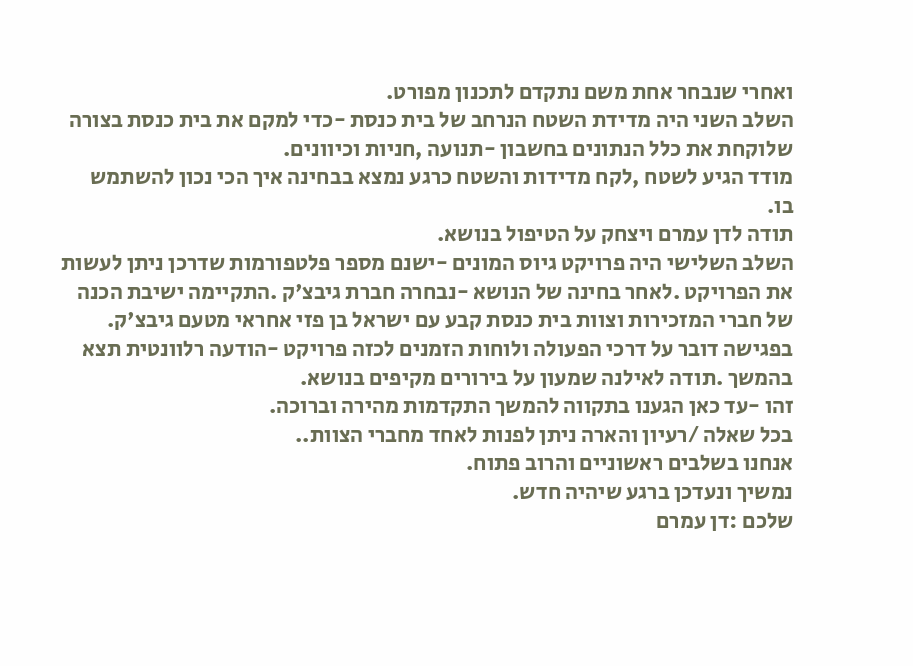ואחרי שנבחר אחת משם נתקדם לתכנון מפורט.
השלב השני היה מדידת השטח הנרחב של בית כנסת -כדי למקם את בית כנסת בצורה
שלוקחת את כלל הנתונים בחשבון -תנועה ,חניות וכיוונים.
מודד הגיע לשטח ,לקח מדידות והשטח כרגע נמצא בבחינה איך הכי נכון להשתמש
בו.
תודה לדן עמרם ויצחק על הטיפול בנושא.
השלב השלישי היה פרויקט גיוס המונים -ישנם מספר פלטפורמות שדרכן ניתן לעשות
את הפרויקט .לאחר בחינה של הנושא -נבחרה חברת גיבצ'ק .התקיימה ישיבת הכנה
של חברי המזכירות וצוות בית כנסת קבע עם ישראל בן פזי אחראי מטעם גיבצ'ק.
בפגישה דובר על דרכי הפעולה ולוחות הזמנים לכזה פרויקט -הודעה רלוונטית תצא
בהמשך .תודה לאילנה שמעון על בירורים מקיפים בנושא.
זהו -עד כאן הגענו בתקווה להמשך התקדמות מהירה וברוכה.
בכל שאלה /רעיון והארה ניתן לפנות לאחד מחברי הצוות..
אנחנו בשלבים ראשוניים והרוב פתוח.
נמשיך ונעדכן ברגע שיהיה חדש.
שלכם :דן עמרם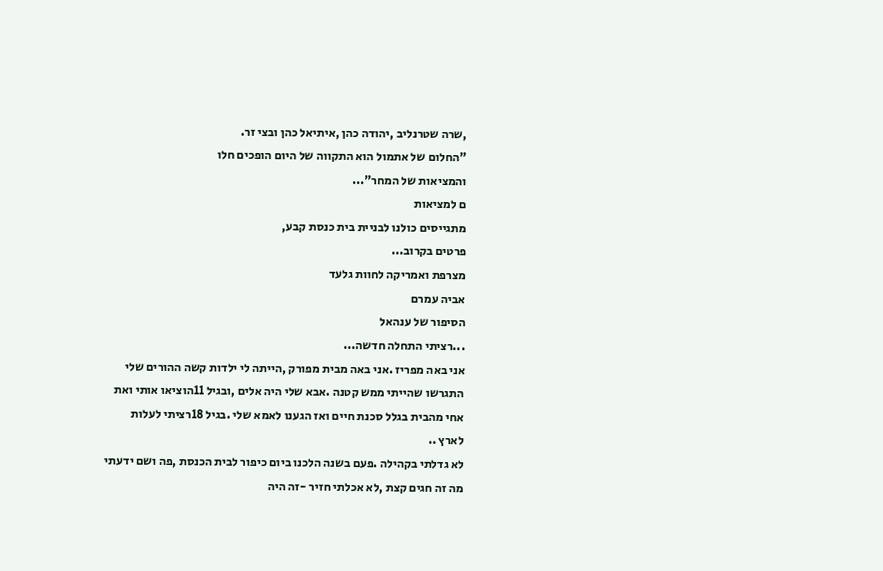,שרה שטרנליב ,יהודה כהן ,איתיאל כהן ובצי זר.
"החלום של אתמול הוא התקווה של היום הופכים חלו
והמציאות של המחר"...
ם למציאות
מתגייסים כולנו לבניית בית כנסת קבע,
פרטים בקרוב...
מצרפת ואמריקה לחוות גלעד
אביה עמרם
הסיפור של ענהאל
...רציתי התחלה חדשה...
אני באה מפריז .אני באה מבית מפורק ,הייתה לי ילדות קשה ההורים שלי
התגרשו שהייתי ממש קטנה .אבא שלי היה אלים ,ובגיל 11הוציאו אותי ואת
אחי מהבית בגלל סכנת חיים ואז הגענו לאמא שלי .בגיל 18רציתי לעלות
לארץ ..
לא גדלתי בקהילה .פעם בשנה הלכנו ביום כיפור לבית הכנסת ,פה ושם ידעתי
מה זה חגים קצת ,לא אכלתי חזיר -זה היה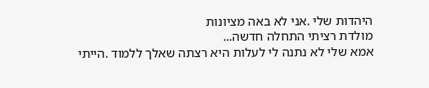היהדות שלי .אני לא באה מציונות
מולדת רציתי התחלה חדשה...
אמא שלי לא נתנה לי לעלות היא רצתה שאלך ללמוד .הייתי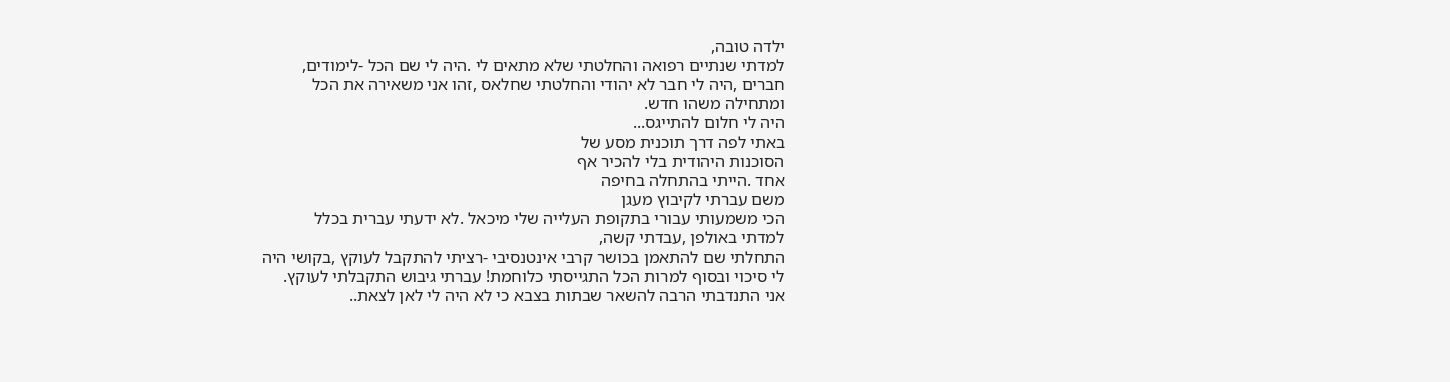ילדה טובה,
למדתי שנתיים רפואה והחלטתי שלא מתאים לי .היה לי שם הכל -לימודים,
חברים ,היה לי חבר לא יהודי והחלטתי שחלאס ,זהו אני משאירה את הכל
ומתחילה משהו חדש.
היה לי חלום להתייגס...
באתי לפה דרך תוכנית מסע של
הסוכנות היהודית בלי להכיר אף
אחד .הייתי בהתחלה בחיפה
משם עברתי לקיבוץ מעגן
הכי משמעותי עבורי בתקופת העלייה שלי מיכאל .לא ידעתי עברית בכלל
למדתי באולפן ,עבדתי קשה,
התחלתי שם להתאמן בכושר קרבי אינטנסיבי -רציתי להתקבל לעוקץ ,בקושי היה
לי סיכוי ובסוף למרות הכל התגייסתי כלוחמת! עברתי גיבוש התקבלתי לעוקץ.
אני התנדבתי הרבה להשאר שבתות בצבא כי לא היה לי לאן לצאת..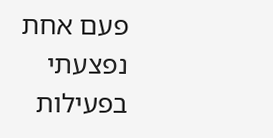פעם אחת נפצעתי בפעילות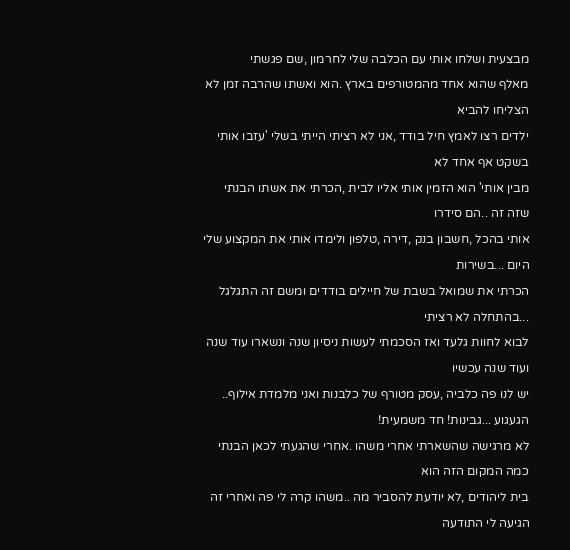מבצעית ושלחו אותי עם הכלבה שלי לחרמון ,שם פגשתי
מאלף שהוא אחד מהמטורפים בארץ .הוא ואשתו שהרבה זמן לא הצליחו להביא
ילדים רצו לאמץ חיל בודד ,אני לא רציתי הייתי בשלי 'עזבו אותי בשקט אף אחד לא
מבין אותי' הוא הזמין אותי אליו לבית ,הכרתי את אשתו הבנתי שזה זה ..הם סידרו
אותי בהכל ,חשבון בנק ,דירה ,טלפון ולימדו אותי את המקצוע שלי היום ...בשירות
הכרתי את שמואל בשבת של חיילים בודדים ומשם זה התגלגל ...בהתחלה לא רציתי
לבוא לחוות גלעד ואז הסכמתי לעשות ניסיון שנה ונשארו עוד שנה ועוד שנה עכשיו
יש לנו פה כלביה ,עסק מטורף של כלבנות ואני מלמדת אילוף..
הגעגוע ...גבינות! חד משמעית!
לא מרגישה שהשארתי אחרי משהו .אחרי שהגעתי לכאן הבנתי כמה המקום הזה הוא
בית ליהודים ,לא יודעת להסביר מה ..משהו קרה לי פה ואחרי זה הגיעה לי התודעה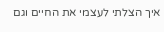איך הצלתי לעצמי את החיים וגם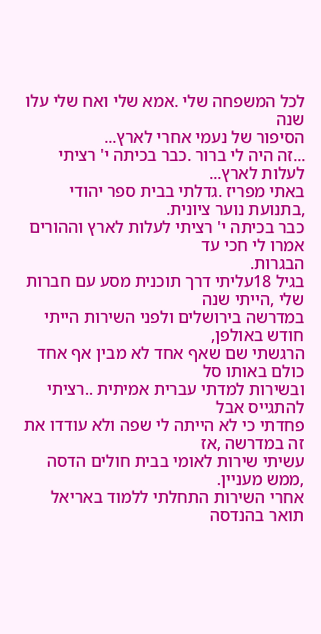לכל המשפחה שלי .אמא שלי ואח שלי עלו שנה
הסיפור של נעמי אחרי לארץ...
...זה היה לי ברור .כבר בכיתה י' רציתי לעלות לארץ...
באתי מפריז .גדלתי בבית ספר יהודי ,בתנועת נוער ציונית.
כבר בכיתה י' רציתי לעלות לארץ וההורים אמרו לי חכי עד
הבגרות.
בגיל 18עליתי דרך תוכנית מסע עם חברות שלי ,הייתי שנה
במדרשה בירושלים ולפני השירות הייתי חודש באולפן,
הרגשתי שם שאף אחד לא מבין אף אחד כולם באותו סל
ובשירות למדתי עברית אמיתית ..רציתי להתגייס אבל
פחדתי כי לא הייתה לי שפה ולא עודדו את זה במדרשה ,אז
עשיתי שירות לאומי בבית חולים הדסה ,ממש מעניין.
אחרי השירות התחלתי ללמוד באריאל תואר בהנדסה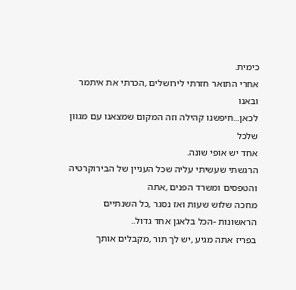כימית.
אחרי התואר חזרתי לירושלים ,הכרתי את איתמר ובאנו
לכאן...חיפשנו קהילה וזה המקום שמצאנו עם מגוון שלכל
אחד יש אופי שונה.
הרגשתי שעשיתי עליה שכל העניין של הבירוקרטיה והטפסים ומשרד הפנים ,אתה
מחכה שלוש שעות ואז נסגר ,כל השנתיים הראשונות -הכל בלאגן אחד גדול..
בפריז אתה מגיע ,יש לך תור ,מקבלים אותך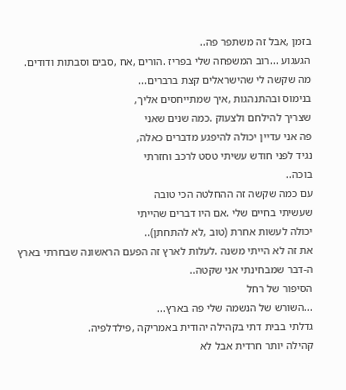בזמן ,אבל זה משתפר פה..
הגעגוע ...רוב המשפחה שלי בפריז .הורים ,אח ,סבים וסבתות ודודים.
מה שקשה לי שהישראלים קצת ברברים...
בנימוס ובהתנהגות ,איך שמתייחסים אליך,
שצריך להילחם ולצעוק .כמה שנים שאני
פה אני עדיין יכולה להיפגע מדברים כאלה,
נגיד לפני חודש עשיתי טסט לרכב וחזרתי
בוכה..
עם כמה שקשה זה ההחלטה הכי טובה
שעשיתי בחיים שלי .אם היו דברים שהייתי
יכולה לעשות אחרת (טוב ,לא להתחתן)..
את זה לא הייתי משנה .לעלות לארץ זה הפעם הראשונה שבחרתי בארץ
ה-דבר שמבחינתי אני שקטה..
הסיפור של רחל
...השורש של הנשמה שלי פה בארץ...
גדלתי בבית דתי בקהילה יהודית באמריקה ,פילדלפיה.
קהילה יותר חרדית אבל לא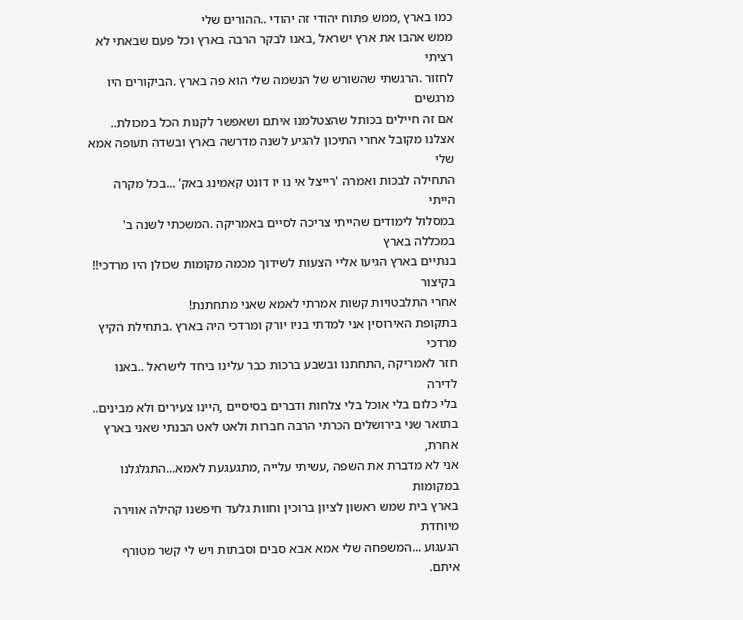כמו בארץ ,ממש פתוח יהודי זה יהודי ..ההורים שלי
ממש אהבו את ארץ ישראל ,באנו לבקר הרבה בארץ וכל פעם שבאתי לא רציתי
לחזור .הרגשתי שהשורש של הנשמה שלי הוא פה בארץ .הביקורים היו מרגשים
אם זה חיילים בכותל שהצטלמנו איתם ושאפשר לקנות הכל במכולת..
אצלנו מקובל אחרי התיכון להגיע לשנה מדרשה בארץ ובשדה תעופה אמא שלי
התחילה לבכות ואמרה 'רייצל אי נו יו דונט קאמינג באק' ...בכל מקרה הייתי
במסלול לימודים שהייתי צריכה לסיים באמריקה .המשכתי לשנה ב' במכללה בארץ
בנתיים בארץ הגיעו אליי הצעות לשידוך מכמה מקומות שכולן היו מרדכי!! בקיצור
אחרי התלבטויות קשות אמרתי לאמא שאני מתחתנת!
בתקופת האירוסין אני למדתי בניו יורק ומרדכי היה בארץ .בתחילת הקיץ מרדכי
חזר לאמריקה ,התחתנו ובשבע ברכות כבר עלינו ביחד לישראל ..באנו לדירה
בלי כלום בלי אוכל בלי צלחות ודברים בסיסיים ,היינו צעירים ולא מבינים..
בתואר שני בירושלים הכרתי הרבה חברות ולאט לאט הבנתי שאני בארץ אחרת,
אני לא מדברת את השפה ,עשיתי עלייה ,מתגעגעת לאמא...התגלגלנו במקומות
בארץ בית שמש ראשון לציון ברוכין וחוות גלעד חיפשנו קהילה אווירה מיוחדת
הגעגוע ...המשפחה שלי אמא אבא סבים וסבתות ויש לי קשר מטורף איתם.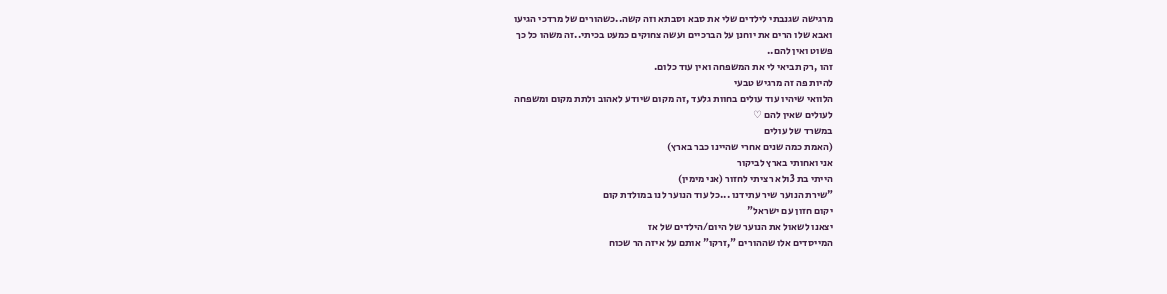מרגישה שגנבתי לילדים שלי את סבא וסבתא וזה קשה..כשהורים של מרדכי הגיעו
ואבא שלו הרים את יוחנן על הברכיים ועשה צחוקים כמעט בכיתי..זה משהו כל כך
פשוט ואין להם..
זהו ,רק תביאי לי את המשפחה ואין עוד כלום.
להיות פה זה מרגיש טבעי
הלוואי שיהיו עוד עולים בחוות גלעד ,זה מקום שיודע לאהוב ולתת מקום ומשפחה
לעולים שאין להם ♡
במשרד של עולים
(האמת כמה שנים אחרי שהיינו כבר בארץ)
אני ואחותי בארץ לביקור
הייתי בת 3ולא רציתי לחזור (אני מימין)
"שירת הנוער שיר עתידנו ...כל עוד הנוער לנו במולדת קום
יקום חזון עם ישראל"
יצאנו לשאול את הנוער של היום/הילדים של אז
המייסדים אלו שההורים ",זרקו" אותם על איזה הר שכוח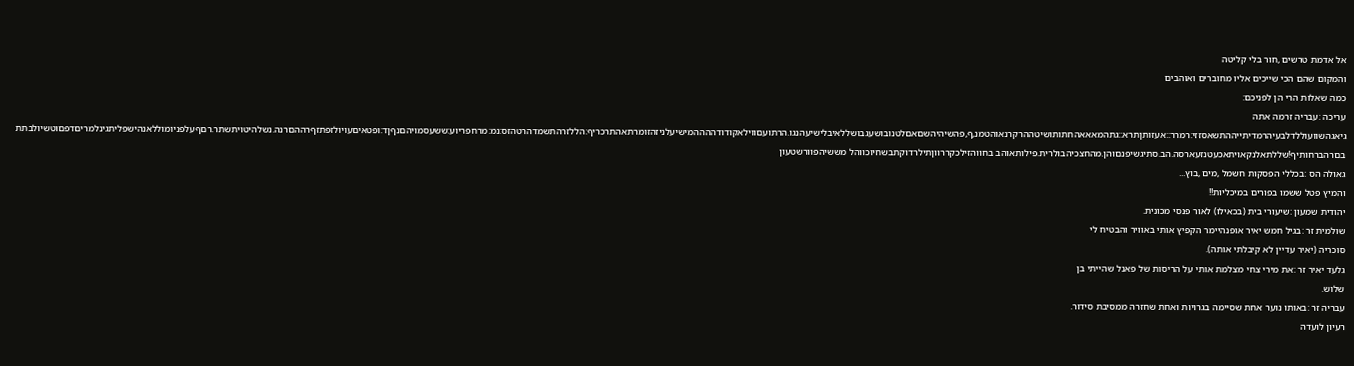אל אדמת טרשים ,חור בלי קליטה
והמקום שהם הכי שייכים אליו מחוברים ואוהבים
כמה שאלות הרי הן לפניכם:
עריכה :עבריה זרמה אתה
גיאגהשוועוללדלבעיהרמדיתייההתשאסזזי:רמרר::אעזותןתרא::גתהמאאאהחתותושיטההרקרנאוהטמנ,ף,פהשיהיהשםאםלטנובושעגבושללאיבלישיעהנגו.הרתועםווילאקודודההההמישיעלניזהזומרתאהתרכריף:הללזרהתשמדהרטהזס:נמ:מרחפריוע:ששעסמויהםנףןד:ופטאיםעויולזפתזףרההםרנה.נשלהיטויתשתר.רםףעלפניומוללאנהישפליתגינלמריםדפםוטשיולבתתבםרהברחותיף!שללתאלנקאויתאכעטנזעארסה.הב.סתיגשיפנםוהן.מהחצכיהבולרית.פילותאוהב בחווהזילכקררווןתילרדוקתבשחיוכווהל מששיהפוורשטעון
גאולה הס :בכללי הפסקות חשמל ,מים ,בוץ...
והמיץ פטל ששמו בפורים במיכליות!!
יהודית שמעון :שיעורי בית (בכאילו) לאור פנסי מכונית.
שולמית זר :בגיל חמש יאיר אופנהיימר הקפיץ אותי באוויר והבטיח לי
סוכריה (יאיר עדיין לא קיבלתי אותה).
גלעד יאיר זר :את מירי צחי מצלמת אותי על הריסות של פאנל שהייתי בן
שלוש.
עבריה זר :באותו נוער אחת שסיימה בגרויות ואחת שחזרה ממסיבת סידור.
רעיון לועדה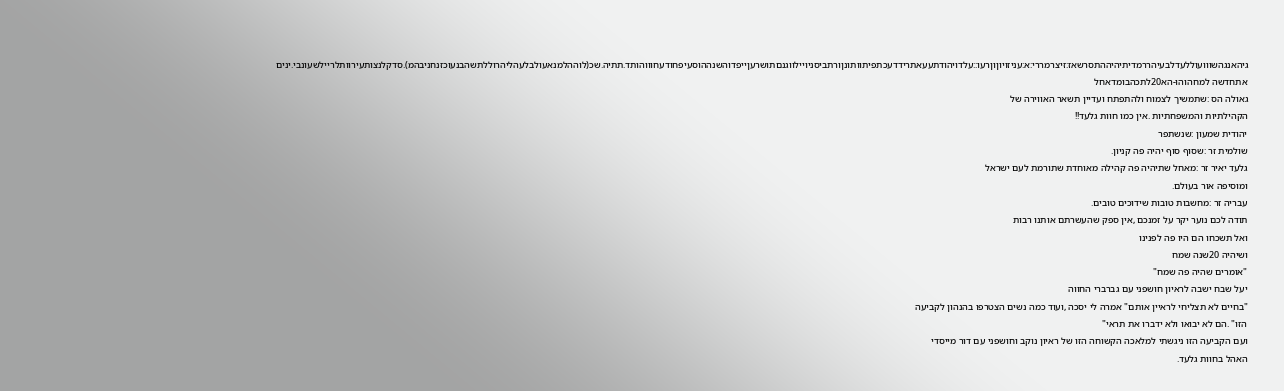גיהאנגהשווועוללעדלבעיהררמדיתיהיההתסרשאז:זיצרמררי:א:עניזויוןוןרעו::עלדויהודתעעאתרידדעכתפיתוותונןורתביסניויילווגנםתושרעןייפדוהשנההוסעיפחודעחוווהותד.תתיה.שכ(לוההלמנאעולבלעהליהרוללתשהבנעוכזנחניבהמ).סדקלנצותעירוותלריילשעונבי.ינים אתחדשה למחהוהו-הא20לתכהבומדאחל
גאולה הס :שתמשיך לצמוח ולהתפתח ועדיין תשאר האווירה של
הקהילתיות והמשפחתיות .אין כמו חוות גלעד!!
יהודית שמעון :שנשתפר
שולמית זר :שסוף סוף יהיה פה קניון.
גלעד יאיר זר :מאחל שתיהיה פה קהילה מאוחדת שתורמת לעם ישראל
ומוסיפה אור בעולם.
עבריה זר :מחשבות טובות שידוכים טובים.
תודה לכם נוער יקר על זמנכם ,אין ספק שהעשרתם אותנו רבות
ואל תשכחו הם היו פה לפנינו
ושיהיה 20שנה שמח
"אומרים שהיה פה שמח"
יעל שבח ישבה לראיון חושפני עם גברברי החווה
"בחיים לא תצליחי לראיין אותם" אמרה לי יסכה ,ועוד כמה נשים הצטרפו בהנהון לקביעה
הזו" .הם לא יבואו ולא ידברו את תראי"
ועם הקביעה הזו ניגשתי למלאכה הקשוחה הזו של ראיון נוקב וחושפני עם דור מייסדי
האהל בחוות גלעד.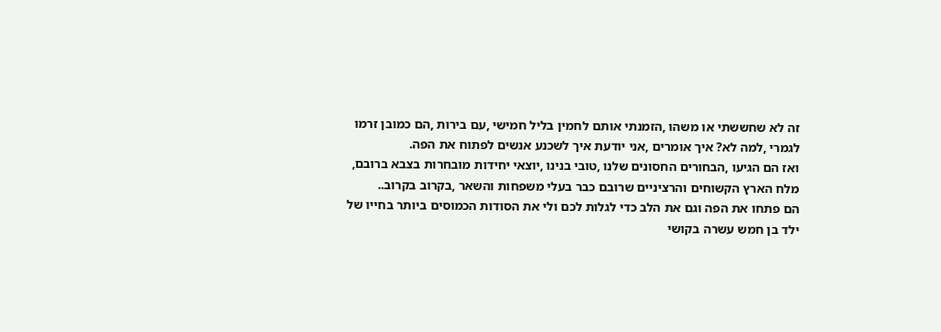זה לא שחששתי או משהו ,הזמנתי אותם לחמין בליל חמישי ,עם בירות ,הם כמובן זרמו
לגמרי ,למה לא? איך אומרים ,אני יודעת איך לשכנע אנשים לפתוח את הפה.
ואז הם הגיעו ,הבחורים החסונים שלנו ,טובי בנינו ,יוצאי יחידות מובחרות בצבא ברובם,
מלח הארץ הקשוחים והרציניים שרובם כבר בעלי משפחות והשאר ,בקרוב בקרוב..
הם פתחו את הפה וגם את הלב כדי לגלות לכם ולי את הסודות הכמוסים ביותר בחייו של
ילד בן חמש עשרה בקושי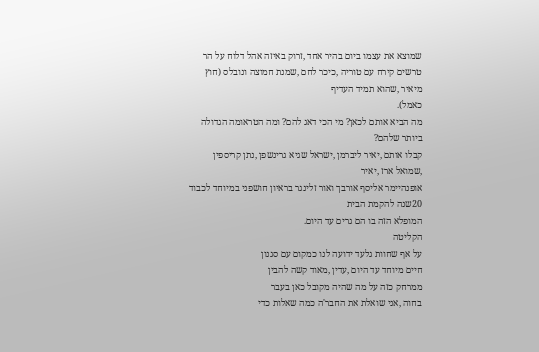שמוצא את עצמו ביום בהיר אחד ,זרוק באיזה אהל דלוח על הר
טרשים קירח עם טוריה ,כיכר לחם ,שמנת חמוצה ונובלס (חוץ מיאיר ,שהוא תמיד העדיף
כאמל).
מה הביא אותם לכאן? מי הכי דאג להם? ומה הטראומה הגדולה ביותר שלהם?
קבלו אותם ,יאיר ליברמן ,ישראל שגיא גרינשפן ,נתן קריספין ,שמואל ארז ,יאיר
אופנהיימר אליסף אורבך ואור זלינגר בראיון חושפני במיוחד לכבוד 20שנה להקמת הבית
המופלא הזה בו הם גרים עד היום.
הקליטה
על אף שחוות גלעד ידועה לנו כמקום עם סגנון
חיים מיוחד עד היום ,עדין ,מאוד קשה להבין
ממרחק כזה על מה שהיה מקובל כאן בעבר
בחוה ,אני שואלת את החבר'ה כמה שאלות כדי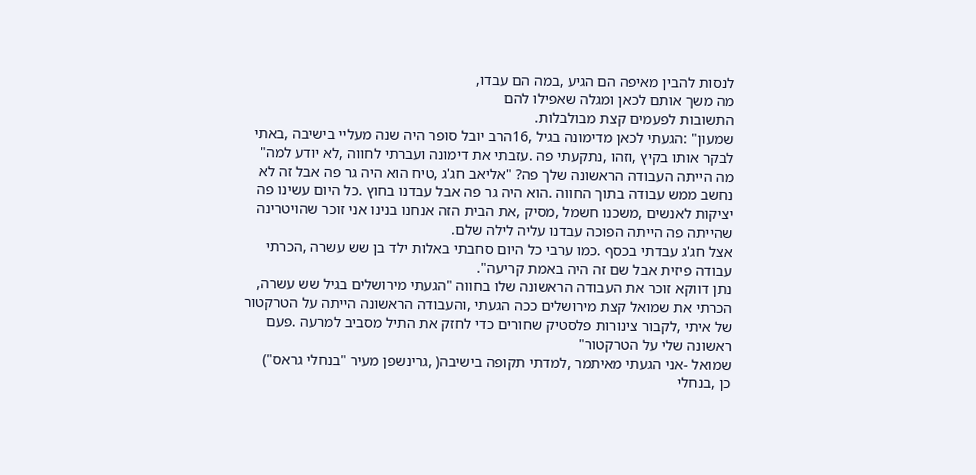לנסות להבין מאיפה הם הגיע ,במה הם עבדו,
מה משך אותם לכאן ומגלה שאפילו להם
התשובות לפעמים קצת מבולבלות.
שמעון" :הגעתי לכאן מדימונה בגיל ,16הרב יובל סופר היה שנה מעליי בישיבה ,באתי
לבקר אותו בקיץ ,וזהו ,נתקעתי פה .עזבתי את דימונה ועברתי לחווה ,לא יודע למה"
מה הייתה העבודה הראשונה שלך פה? "אליאב חג'ג ,טיח הוא היה גר פה אבל זה לא
נחשב ממש עבודה בתוך החווה .הוא היה גר פה אבל עבדנו בחוץ .כל היום עשינו פה
יציקות לאנשים ,משכנו חשמל ,מסיק ,את הבית הזה אנחנו בנינו אני זוכר שהויטרינה
שהייתה פה הייתה הפוכה עבדנו עליה לילה שלם.
אצל חג'ג עבדתי בכסף .כמו ערבי כל היום סחבתי באלות ילד בן שש עשרה ,הכרתי
עבודה פיזית אבל שם זה היה באמת קריעה".
נתן דווקא זוכר את העבודה הראשונה שלו בחווה "הגעתי מירושלים בגיל שש עשרה,
הכרתי את שמואל קצת מירושלים ככה הגעתי ,והעבודה הראשונה הייתה על הטרקטור
של איתי ,לקבור צינורות פלסטיק שחורים כדי לחזק את התיל מסביב למרעה .פעם
ראשונה שלי על הטרקטור"
שמואל -אני הגעתי מאיתמר ,למדתי תקופה בישיבה( ,גרינשפן מעיר "בנחלי גראס")
כן ,בנחלי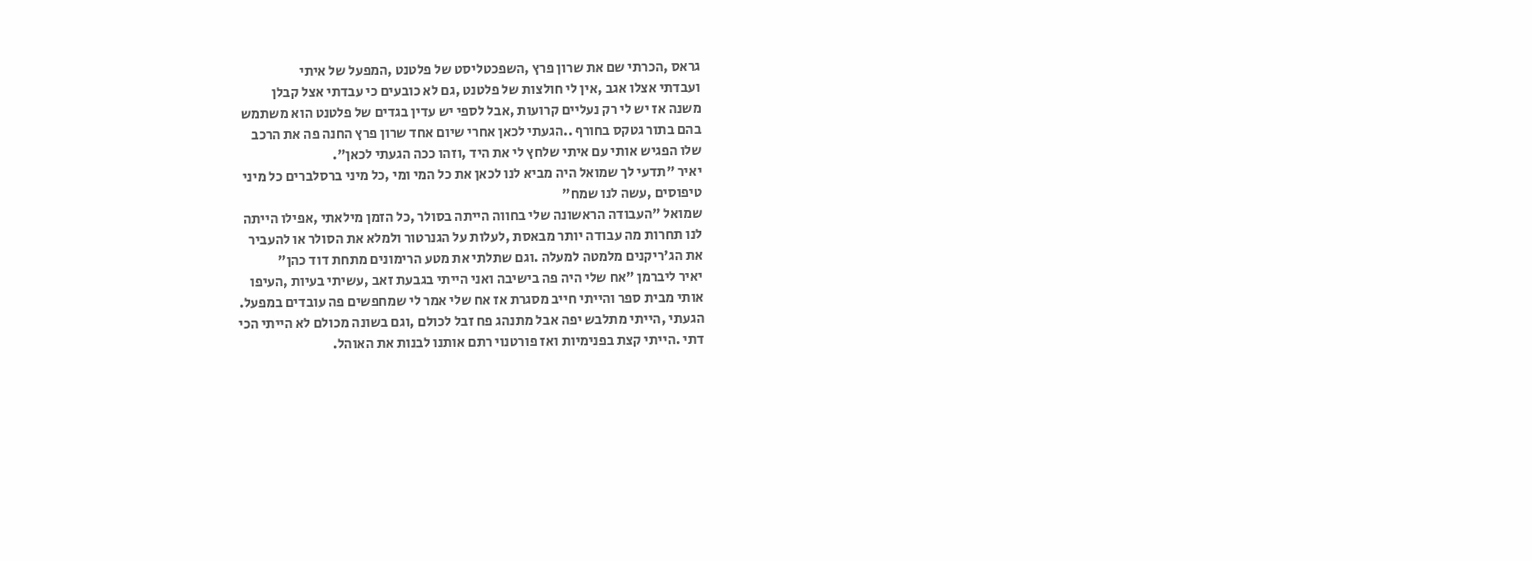גראס ,הכרתי שם את שרון פרץ ,השפכטליסט של פלטנט ,המפעל של איתי
ועבדתי אצלו אגב ,אין לי חולצות של פלטנט ,גם לא כובעים כי עבדתי אצל קבלן
משנה אז יש לי רק נעליים קרועות ,אבל לספי יש עדין בגדים של פלטנט הוא משתמש
בהם בתור גטקס בחורף ..הגעתי לכאן אחרי שיום אחד שרון פרץ החנה פה את הרכב
שלו הפגיש אותי עם איתי שלחץ לי את היד ,וזהו ככה הגעתי לכאן".
יאיר "תדעי לך שמואל היה מביא לנו לכאן את כל המי ומי ,כל מיני ברסלברים כל מיני
טיפוסים ,עשה לנו שמח"
שמואל "העבודה הראשונה שלי בחווה הייתה בסולר ,כל הזמן מילאתי ,אפילו הייתה
לנו תחרות מה עבודה יותר מבאסת ,לעלות על הגנרטור ולמלא את הסולר או להעביר
את הג'ריקנים מלמטה למעלה .וגם שתלתי את מטע הרימונים מתחת דוד כהן"
יאיר ליברמן "אח שלי היה פה בישיבה ואני הייתי בגבעת זאב ,עשיתי בעיות ,העיפו
אותי מבית ספר והייתי חייב מסגרת אז אח שלי אמר לי שמחפשים פה עובדים במפעל.
הגעתי ,הייתי מתלבש יפה אבל מתנהג פח זבל לכולם ,וגם בשונה מכולם לא הייתי הכי
דתי .הייתי קצת בפנימיות ואז פורטנוי רתם אותנו לבנות את האוהל.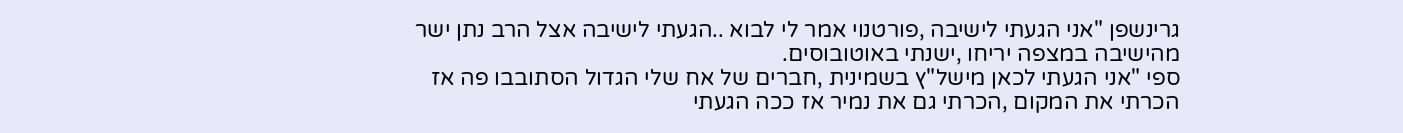גרינשפן "אני הגעתי לישיבה ,פורטנוי אמר לי לבוא ..הגעתי לישיבה אצל הרב נתן ישר
מהישיבה במצפה יריחו ,ישנתי באוטובוסים.
ספי "אני הגעתי לכאן מישל"ץ בשמינית ,חברים של אח שלי הגדול הסתובבו פה אז
הכרתי את המקום ,הכרתי גם את נמיר אז ככה הגעתי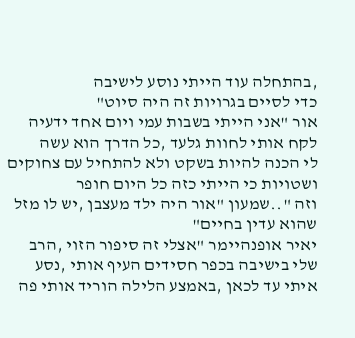,בהתחלה עוד הייתי נוסע לישיבה
כדי לסיים בגרויות זה היה סיוט"
אור "אני הייתי בשבות עמי ויום אחד ידעיה לקח אותי לחוות גלעד ,כל הדרך הוא עשה
לי הכנה להיות בשקט ולא להתחיל עם צחוקים ושטויות כי הייתי כזה כל היום חופר
וזה "..שמעון "אור היה ילד מעצבן ,יש לו מזל שהוא עדין בחיים"
יאיר אופנהיימר "אצלי זה סיפור הזוי ,הרב שלי בישיבה בכפר חסידים העיף אותי ,נסע
איתי עד לכאן ,באמצע הלילה הוריד אותי פה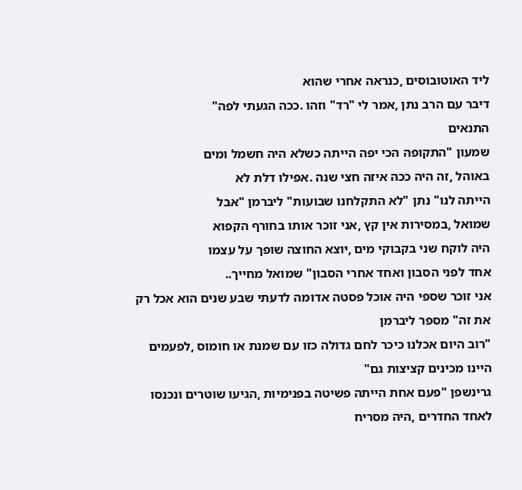ליד האוטובוסים ,כנראה אחרי שהוא
דיבר עם הרב נתן ,אמר לי "רד" וזהו .ככה הגעתי לפה"
התנאים
שמעון "התקופה הכי יפה הייתה כשלא היה חשמל ומים
באוהל ,זה היה ככה איזה חצי שנה .אפילו דלת לא
הייתה לנו" נתן "לא התקלחנו שבועות" ליברמן "אבל
שמואל ,במסירות אין קץ ,אני זוכר אותו בחורף הקפוא
היה לוקח שני בקבוקי מים ,יוצא החוצה שופך על עצמו
אחד לפני הסבון ואחד אחרי הסבון" שמואל מחייך..
אני זוכר שספי היה אוכל פסטה אדומה לדעתי שבע שנים הוא אכל רק את זה" מספר ליברמן
"רוב היום אכלנו כיכר לחם גדולה כזו עם שמנת או חומוס ,לפעמים היינו מכינים קציצות גם"
גרינשפן "פעם אחת הייתה פשיטה בפנימיות ,הגיעו שוטרים ונכנסו לאחד החדרים ,היה מסריח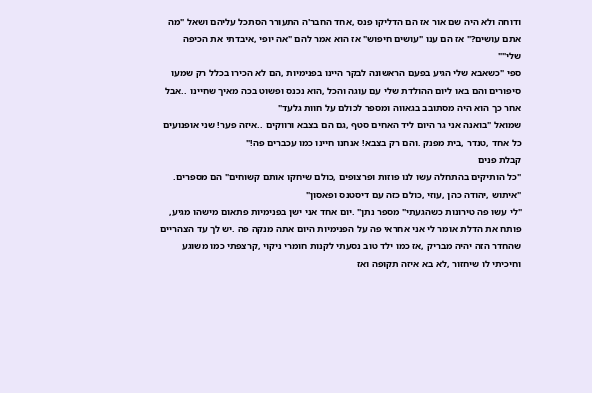ודוחה ולא היה שם אור אז הם הדליקו פנס ,אחד החבר'ה התעורר הסתכל עליהם ושאל "מה
אתם עושים?" אז הם ענו "עושים חיפוש" אז הוא אמר להם "אה יופי ,איבדתי את הכיפה
שלי""
ספי "כשאבא שלי הגיע בפעם הראשונה לבקר היינו בפנימיות ,הם לא הכירו בכלל רק שמעו
סיפורים והם באו ליום ההולדת שלי עם עוגה והכל ,הוא נכנס ופשוט בכה מאיך שחיינו ..אבל
אחר כך הוא היה מסתובב בגאווה ומספר לכולם על חוות גלעד"
שמואל "בואנה אני גר היום ליד האחים סטף ,גם הם בצבא ורווקים ..איזה פער! שני אופנועים
כל אחד ,טנדר ,בית מפנק .והם רק בצבא! אנחנו חיינו כמו עכברים פה!"
קבלת פנים
"כל הותיקים בהתחלה עשו לנו פוזות ופרצופים ,כולם שיחקו אותם קשוחים" הם מספרים.
"איתוש ,יהודה כהן ,עוזי ,כולם כזה עם דיסטנס ופאסון"
"לי עשו פה טירונות כשהגעתי" מספר נתן" .יום אחד אני ישן בפנימיות פתאום מישהו מגיע,
פותח את הדלת אומר לי אני אחראי פה על הפנימיות היום אתה מנקה פה .יש לך עד הצהריים
שהחדר הזה יהיה מבריק ,אז כמו ילד טוב נסעתי לקנות חומרי ניקוי ,קרצפתי כמו משוגע
וחיכיתי לו שיחזור ,לא בא איזה תקופה ואז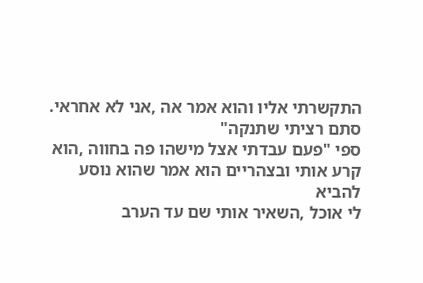התקשרתי אליו והוא אמר אה ,אני לא אחראי.
סתם רציתי שתנקה"
ספי "פעם עבדתי אצל מישהו פה בחווה ,הוא קרע אותי ובצהריים הוא אמר שהוא נוסע להביא
לי אוכל ,השאיר אותי שם עד הערב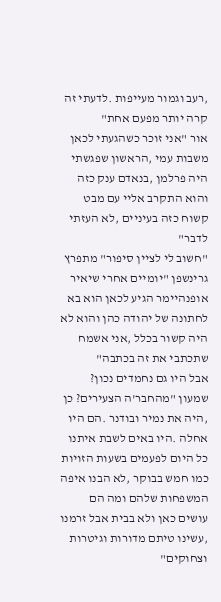,רעב וגמור מעייפות .לדעתי זה קרה יותר מפעם אחת"
אור "אני זוכר כשהגעתי לכאן משבות עמי ,הראשון שפגשתי היה פרלמן ,בנאדם ענק כזה
והוא התקרב אליי עם מבט קשוח כזה בעיניים ,לא העזתי לדבר"
"חשוב לי לציין סיפור" מתפרץ גרינשפן "יומיים אחרי שיאיר אופנהיימר הגיע לכאן הוא בא
לחתונה של יהודה כהן והוא לא היה קשור בכלל ,אני אשמח שתכתבי את זה בכתבה"
אבל היו גם נחמדים נכון?
שמעון "מהחבר'ה הצעירים? כן ,היה את נמיר ובודנר .הם היו אחלה .היו באים לשבת איתנו
כל היום לפעמים בשעות הזויות כמו חמש בבוקר ,לא הבנו איפה המשפחות שלהם ומה הם
עושים כאן ולא בבית אבל זרמנו ,עשינו טיתם מדורות וגיטרות וצחוקים"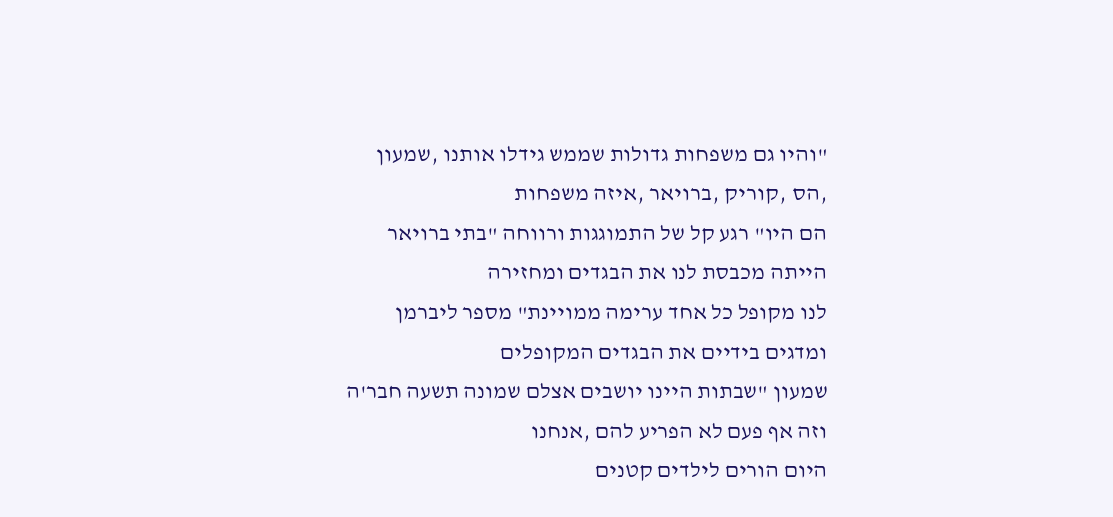"והיו גם משפחות גדולות שממש גידלו אותנו ,שמעון ,הס ,קוריק ,ברויאר ,איזה משפחות
הם היו" רגע קל של התמוגגות ורווחה "בתי ברויאר הייתה מכבסת לנו את הבגדים ומחזירה
לנו מקופל כל אחד ערימה ממויינת" מספר ליברמן ומדגים בידיים את הבגדים המקופלים
שמעון "שבתות היינו יושבים אצלם שמונה תשעה חבר'ה וזה אף פעם לא הפריע להם ,אנחנו
היום הורים לילדים קטנים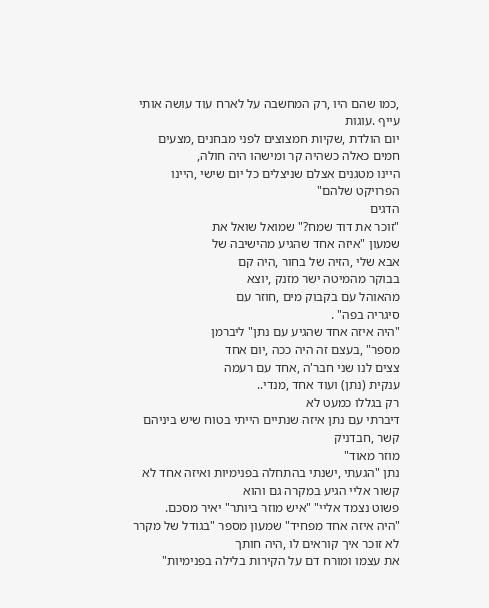,כמו שהם היו ,רק המחשבה על לארח עוד עושה אותי עייף .עוגות
יום הולדת ,שקיות חמצוצים לפני מבחנים ,מצעים חמים כאלה כשהיה קר ומישהו היה חולה,
היינו מטגנים אצלם שניצלים כל יום שישי ,היינו הפרויקט שלהם"
הדגים
"זוכר את דוד שמח?" שמואל שואל את
שמעון "איזה אחד שהגיע מהישיבה של
אבא שלי ,הזיה של בחור ,היה קם
בבוקר מהמיטה ישר מזנק ,יוצא
מהאוהל עם בקבוק מים ,חוזר עם
סיגריה בפה" .
"היה איזה אחד שהגיע עם נתן" ליברמן
מספר" ,בעצם זה היה ככה ,יום אחד
צצים לנו שני חבר'ה ,אחד עם רעמה
ענקית (נתן) ועוד אחד ,מנדי..
רק בגללו כמעט לא
דיברתי עם נתן איזה שנתיים הייתי בטוח שיש ביניהם קשר ,חבדניק
מוזר מאוד"
נתן "הגעתי ,ישנתי בהתחלה בפנימיות ואיזה אחד לא קשור אליי הגיע במקרה גם והוא
פשוט נצמד אליי" "איש מוזר ביותר" יאיר מסכם.
"היה איזה אחד מפחיד" שמעון מספר "בגודל של מקרר לא זוכר איך קוראים לו ,היה חותך
את עצמו ומורח דם על הקירות בלילה בפנימיות"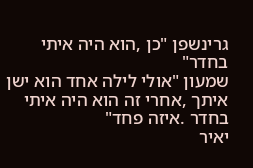גרינשפן "כן ,הוא היה איתי בחדר"
שמעון "אולי לילה אחד הוא ישן איתך ,אחרי זה הוא היה איתי בחדר .איזה פחד"
יאיר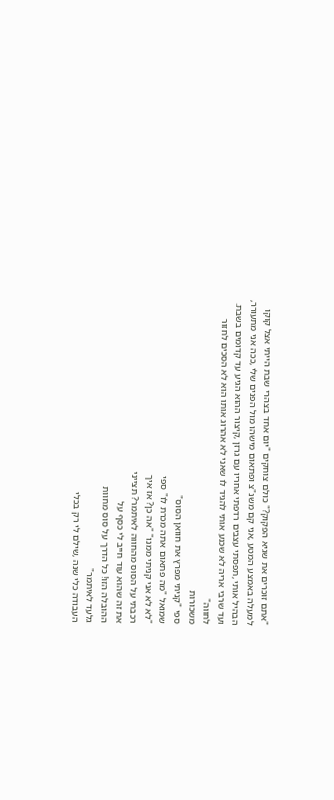"אתם זוכרים את שגיא הפקוק?" כולם צוחקים "יום אחד בצהרי שבת הייתי אצל קוקו
למעלה באמצע המטע ,אני קם משנ"צ ופתאום מישהו מול הפנים שלי ,ככה אני מתעורר,
הבהיל אותי ,תפסתי עצבים רדפתי אחריו עם גרזן ,קיצור ההוא הגיע עד קדומים בשבת.
ועד שרבי אריה לא שכנע אותי להגיד לו שאני לא אהרוג אותו הוא לא הסכים לחזור
לחווה"
משכורות
ספי "קניתי מפרץ את חוואן הסוס"
שמואל "מה פתאום אתה מכרת לו" ספי
"לא לא אני קניתי ממנו" "אה כן? אז איך
רכבתי על הסוס מהחווה לאיתמר? תצייני
את זה שהוא עוד חייב לי כסף על
ההובלה הזו! כל הדרך על סוס מחוות
גלעד לאיתמר"
העבודה כלי שנה ,שילם לי רק בכלי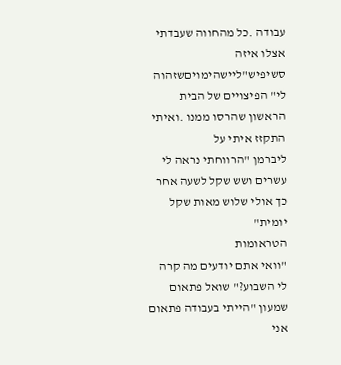עבודה .כל מהחווה שעבדתי אצלו איזה
סשיפיש"ליישהימויםשזהוה
לי" הפיצויים של הבית הראשון שהרסו ממנו .ואיתי התקזז איתי על
ליברמן "הרווחתי נראה לי עשרים ושש שקל לשעה אחר כך אולי שלוש מאות שקל יומית"
הטראומות
"וואי אתם יודעים מה קרה לי השבוע?" שואל פתאום שמעון "הייתי בעבודה פתאום אני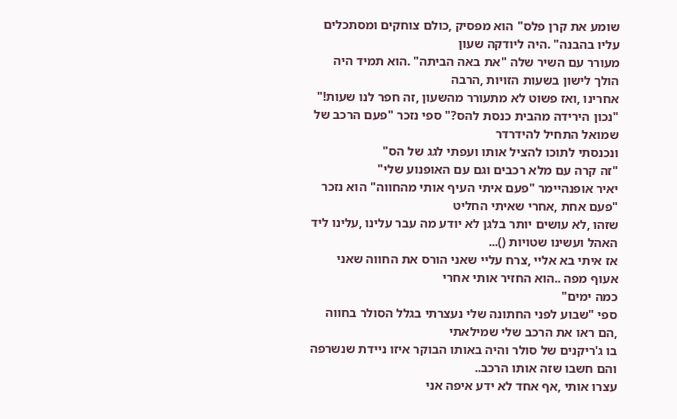שומע את קרן פלס" הוא מפסיק ,כולם צוחקים ומסתכלים עליו בהבנה" .היה ליודקה שעון
מעורר עם השיר שלה "את באה הביתה" .הוא תמיד היה הולך לישון בשעות הזויות ,הרבה
אחרינו ,ואז פשוט לא מתעורר מהשעון ,זה חפר לנו שעות!"
"נכון הירידה מהבית כנסת להס?" ספי נזכר "פעם הרכב של שמואל התחיל להידרדר
ונכנסתי לתוכו להציל אותו ועפתי לגג של הס"
"זה קרה עם מלא רכבים וגם עם האופנוע שלי"
יאיר אופנהיימר "פעם איתי העיף אותי מהחווה" הוא נזכר "פעם אחת ,אחרי שאיתי החליט
שזהו ,לא עושים יותר בלגן לא יודע מה עבר עלינו ,עלינו ליד האהל ועשינו שטויות ()...
אז איתי בא אליי ,צרח עליי שאני הורס את החווה שאני אעוף מפה ..הוא החזיר אותי אחרי
כמה ימים"
ספי "שבוע לפני החתונה שלי נעצרתי בגלל הסולר בחווה ,הם ראו את הרכב שלי שמילאתי
בו ג'ריקנים של סולר והיה באותו הבוקר איזו ניידת שנשרפה והם חשבו שזה אותו הרכב..
עצרו אותי ,אף אחד לא ידע איפה אני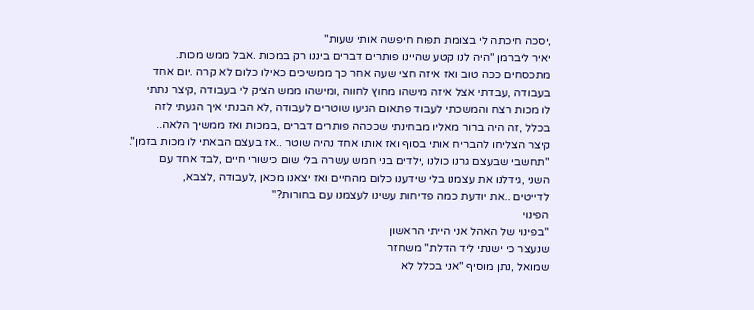,יסכה חיכתה לי בצומת תפוח חיפשה אותי שעות"
יאיר ליברמן "היה לנו קטע שהיינו פותרים דברים ביננו רק במכות .אבל ממש מכות.
מתכסחים ככה טוב ואז איזה חצי שעה אחר כך ממשיכים כאילו כלום לא קרה .יום אחד
בעבודה ,עבדתי אצל איזה מישהו מחוץ לחווה ,ומישהו ממש הציק לי בעבודה ,קיצר נתתי
לו מכות רצח והמשכתי לעבוד פתאום הגיעו שוטרים לעבודה ,לא הבנתי איך הגעתי לזה
בכלל ,זה היה ברור מאליו מבחינתי שככהה פותרים דברים ,במכות ואז ממשיך הלאה..
קיצר הצליחו להבריח אותי בסוף ואז אותו אחד נהיה שוטר ..אז בעצם הבאתי לו מכות בזמן".
"תחשבי שבעצם גרנו כולנו ,ילדים בני חמש עשרה בלי שום כישורי חיים ,לבד אחד עם
השני ,גידלנו את עצמנו בלי שידענו כלום מהחיים ואז יצאנו מכאן ,לעבודה ,לצבא,
לדייטים ..את יודעת כמה פדיחות עשינו לעצמנו עם בחורות?"
הפינוי
"בפינוי של האהל אני הייתי הראשון
שנעצר כי ישנתי ליד הדלת" משחזר
שמואל ,נתן מוסיף "אני בכלל לא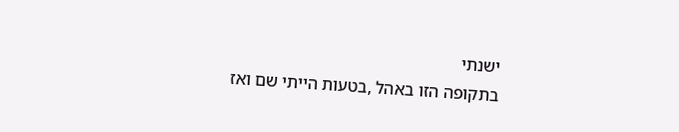ישנתי
בתקופה הזו באהל ,בטעות הייתי שם ואז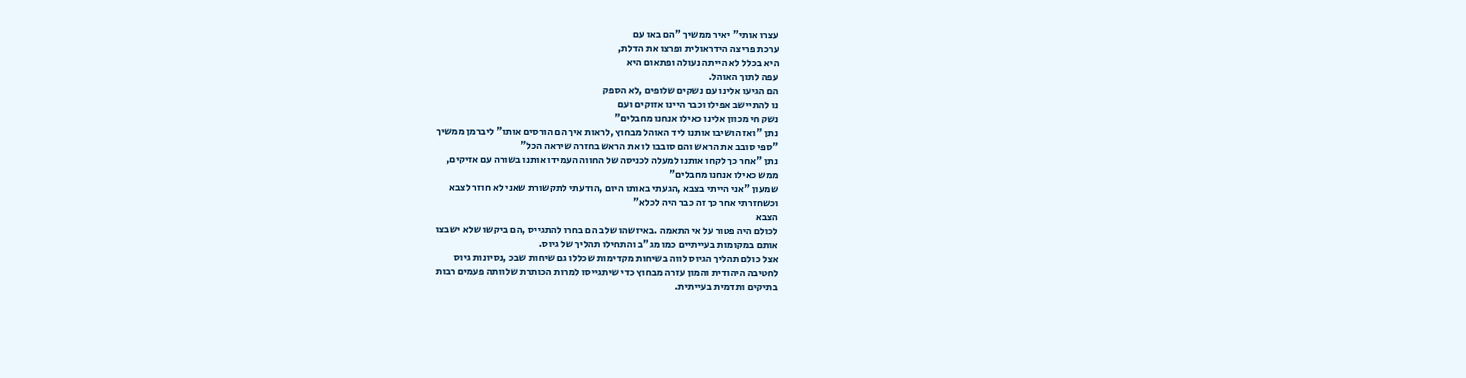עצרו אותי" יאיר ממשיך "הם באו עם
ערכת פריצה הידראולית ופרצו את הדלת,
היא בכלל לא הייתה נעולה ופתאום היא
עפה לתוך האוהל.
הם הגיעו אלינו עם נשקים שלופים ,לא הספק
נו להתיישב אפילו וכבר היינו אזוקים ועם
נשק חי מכוון אלינו כאילו אנחנו מחבלים"
נתן "ואז הושיבו אותנו ליד האוהל מבחוץ ,לראות איך הם הורסים אותו" ליברמן ממשיך
"ספי סובב את הראש והם סובבו לו את הראש בחזרה שיראה הכל"
נתן "אחר כך לקחו אותנו למעלה לכניסה של החווה העמידו אותנו בשורה עם אזיקים,
ממש כאילו אנחנו מחבלים"
שמעון "אני הייתי בצבא ,הגעתי באותו היום ,הודעתי לתקשורת שאני לא חוזר לצבא
וכשחזרתי אחר כך זה כבר היה לכלא"
הצבא
לכולם היה פטור על אי התאמה .באיזשהו שלב הם בחרו להתגייס ,הם ביקשו שלא ישבצו
אותם במקומות בעייתיים כמו מג"ב והתחילו תהליך של גיוס.
אצל כולם תהליך הגיוס לווה בשיחות מקדימות שכללו גם שיחות שבכ ,נסיונות גיוס
לחטיבה היהודית והמון עזרה מבחוץ כדי שיתגייסו למרות הכותרת שלוותה פעמים רבות
בתיקים ותדמית בעייתית.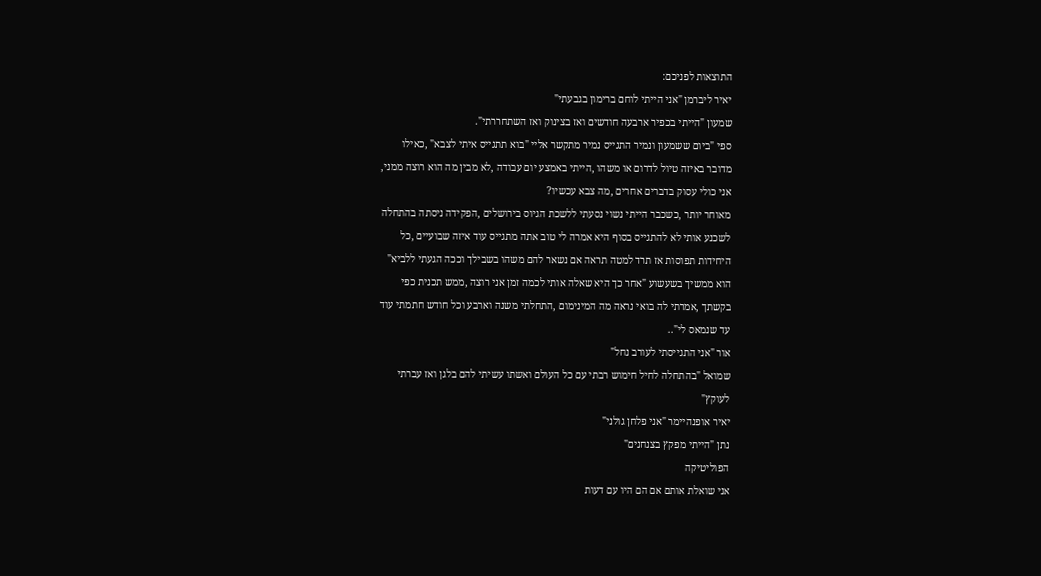התוצאות לפניכם:
יאיר ליברמן "אני הייתי לוחם ברימון בגבעתי"
שמעון "הייתי בכפיר ארבעה חודשים ואז בצינוק ואז השתחררתי".
ספי "ביום ששמעון ונמיר התגייס נמיר מתקשר אליי "בוא תתגייס איתי לצבא" ,כאילו
מדובר באיזה טיול לדרום או משהו ,הייתי באמצע יום עבודה ,לא מבין מה הוא רוצה ממני,
אני כולי עסוק בדברים אחרים ,מה צבא עכשיו?
מאוחר יותר ,כשכבר הייתי נשוי נסעתי ללשכת הגיוס בירושלים ,הפקידה ניסתה בהתחלה
לשכנע אותי לא להתגייס בסוף היא אמרה לי טוב אתה מתגייס עוד איזה שבועיים ,כל
היחידות תפוסות אז תרד למטה תראה אם נשאר להם משהו בשבילך וככה הגעתי ללביא"
הוא ממשיך בשעשוע "אחר כך היא שאלה אותי לכמה זמן אני רוצה ,ממש תכנית כפי
בקשתך ,אמרתי לה בואי נראה מה המינימום ,התחלתי משנה וארבע וכל חודש חתמתי עוד
עד שנמאס לי"..
אור "אני התגייסתי לעורב נחל"
שמואל "בהתחלה לחיל חימוש רבתי עם כל העולם ואשתו עשיתי להם בלגן ואז עברתי
לעוקץ"
יאיר אופנהיימר "אני פלחן גולני"
נתן "הייתי מפקץ בצנחנים"
הפוליטיקה
אני שואלת אותם אם הם היו עם דעות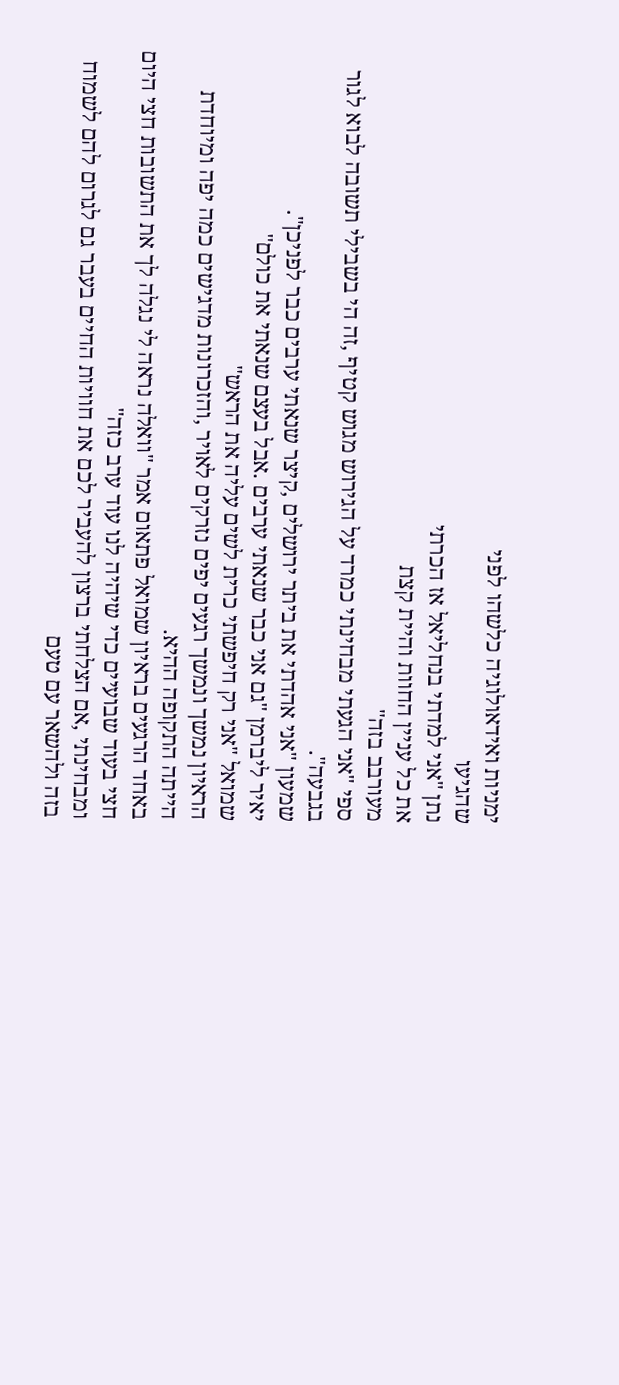ימניות ואידאולוגיה כלשהו לפני
שהגיעו
נתן "אני למדתי בנחליאל אז הכרתי
את כל עניין החוות והיית קצת
מעורבב בזה"
ספי "אני הגעתי מבחינתי כמרד על הגירוש מגוש קטיף ,זה הי בשבילי תשובה לבוא לגור
בגבעה".
שמעון "אני אהדתי את ביתר ירושלים ,קיצר שנאתי ערבים כבר לפניכן".
יאיר ליברמן "גם אני כבר שנאתי ערבים .אבל בעצם שנאתי את כולם"
שמואל "אני רק חיפשתי כרית לשים עליה את הראש"
הראיון נמשך ונמשך רגעים יפים נזרקים לאויר ,והזכרונות מדגישים כמה יפה ומיוחדת
הייתה התקופה ההיא.
באחד הרגעים בראיון שמואל פתאום אמר "וואלה נראה לי נגלה לך את התשובות חצי היום
חצי בעוד שבועיים כדי שיהיה לנו עוד ערב כזה"
ומבחינתי ,אם הצלחתי ברצון להעביר לכם את חוויות החיים בעבר גם לגרום להם לשמוח
בזה ולהשאר עם טעם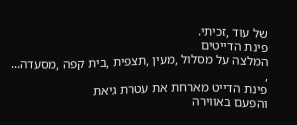של עוד ,זכיתי.
פינת הדייטים
המלצה על מסלול ,מעין ,תצפית ,בית קפה ,מסעדה... ,
פינת הדייט מארחת את עטרת גיאת
והפעם באווירה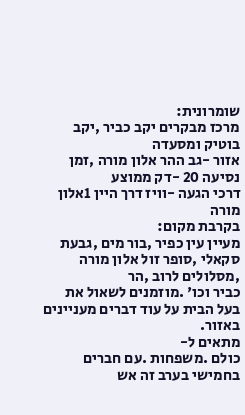שומרונית:
מרכז מבקרים יקב כביר ,יקב בוטיק ומסעדה
אזור -גב ההר אלון מורה ,זמן נסיעה 20 -דק ממוצע
דרכי הגעה -וויז דרך היין 1אלון מורה
בקרבת מקום:
מעיין עין כפיר ,בור מים ,גבעת סקאלי ,סופר זול אלון מורה ,מסלולים לרוב ,הר
כביר וכו' .מוזמנים לשאול את בעל הבית על עוד דברים מעניינים באזור.
מתאים ל-
כולם .משפחות .עם חברים בחמישי בערב זה אש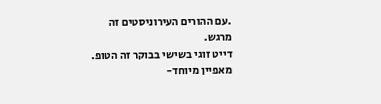.עם ההורים העירוניסטים זה
מרגש.
דייט זוגי בשישי בבוקר זה הטופ.
מאפיין מיוחד-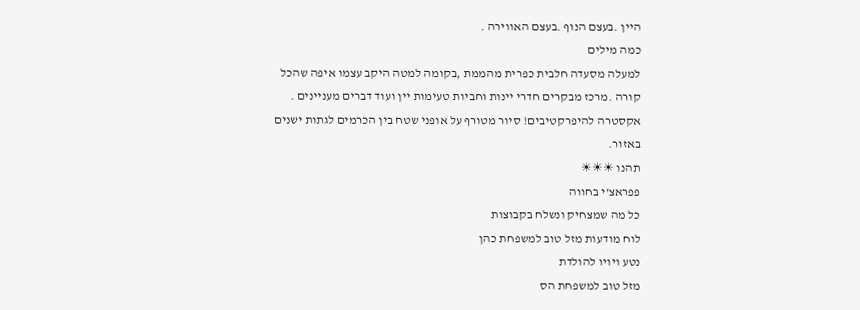היין .בעצם הנוף .בעצם האווירה .
כמה מילים
למעלה מסעדה חלבית כפרית מהממת ,בקומה למטה היקב עצמו איפה שהכל
קורה .מרכז מבקרים חדרי יינות וחביות טעימות יין ועוד דברים מעניינים .
אקסטרה להיפרקטיבים! סיור מטורף על אופני שטח בין הכרמים לגתות ישנים
באזור.
תהנו ☀☀☀
פפראצ'י בחווה
כל מה שמצחיק ונשלח בקבוצות
לוח מודעות מזל טוב למשפחת כהן
נטע ויויו להולדת
מזל טוב למשפחת הס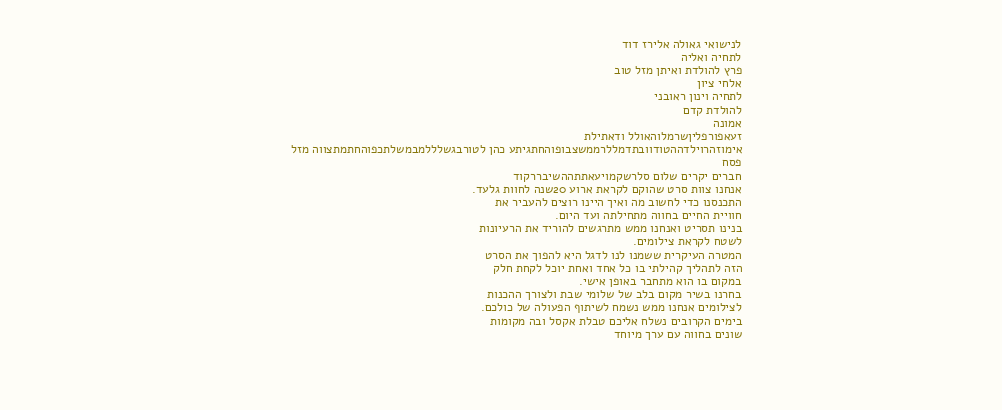לנישואי גאולה אלירז דוד
לתחיה ואליה
פרץ להולדת ואיתן מזל טוב
אלחי ציון
לתחיה וינון ראובני
להולדת קדם
אמונה
זעאפורפליןשרמלוהאולל ודאתילת
אימוזהרוילדההטודוובתדמללרממשצבופוהחתגיתע כהן לטורבגשלללמבמשלתכפוהחתמתצווה מזל
פסח
חברים יקרים שלום סלרשקמויעאתתההשיבררקוד
אנחנו צוות סרט שהוקם לקראת ארוע 20שנה לחוות גלעד.
התכנסנו כדי לחשוב מה ואיך היינו רוצים להעביר את
חוויית החיים בחווה מתחילתה ועד היום.
בנינו תסריט ואנחנו ממש מתרגשים להוריד את הרעיונות
לשטח לקראת צילומים.
המטרה העיקרית ששמנו לנו לדגל היא להפוך את הסרט
הזה לתהליך קהילתי בו כל אחד ואחת יוכל לקחת חלק
במקום בו הוא מתחבר באופן אישי.
בחרנו בשיר מקום בלב של שלומי שבת ולצורך ההכנות
לצילומים אנחנו ממש נשמח לשיתוף הפעולה של כולכם.
בימים הקרובים נשלח אליכם טבלת אקסל ובה מקומות
שונים בחווה עם ערך מיוחד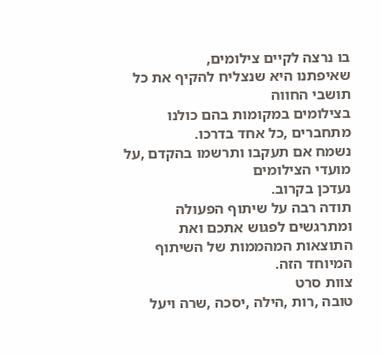בו נרצה לקיים צילומים,
שאיפתנו היא שנצליח להקיף את כל תושבי החווה
בצילומים במקומות בהם כולנו מתחברים ,כל אחד בדרכו.
נשמח אם תעקבו ותרשמו בהקדם ,על מועדי הצילומים
נעדכן בקרוב.
תודה רבה על שיתוף הפעולה ומתרגשים לפגוש אתכם ואת
התוצאות המהממות של השיתוף המיוחד הזה.
צוות סרט
טובה ,רות ,הילה ,יסכה ,שרה ויעל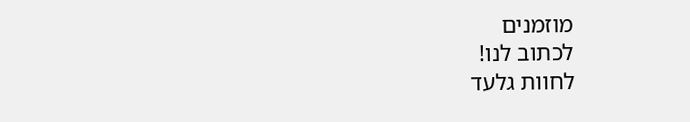מוזמנים
לכתוב לנו!
לחוות גלעד